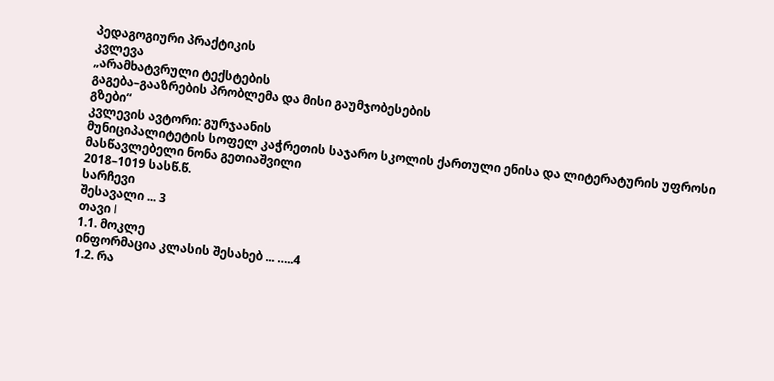პედაგოგიური პრაქტიკის
კვლევა
„არამხატვრული ტექსტების
გაგება–გააზრების პრობლემა და მისი გაუმჯობესების
გზები“
კვლევის ავტორი: გურჯაანის
მუნიციპალიტეტის სოფელ კაჭრეთის საჯარო სკოლის ქართული ენისა და ლიტერატურის უფროსი მასწავლებელი ნონა გეთიაშვილი
2018–1019 სასწ.წ.
სარჩევი
შესავალი ... 3
თავი I
1.1. მოკლე
ინფორმაცია კლასის შესახებ ... …..4
1.2. რა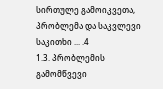სირთულე გამოიკვეთა, პრობლემა და საკვლევი საკითხი ... .4
1.3. პრობლემის
გამომწვევი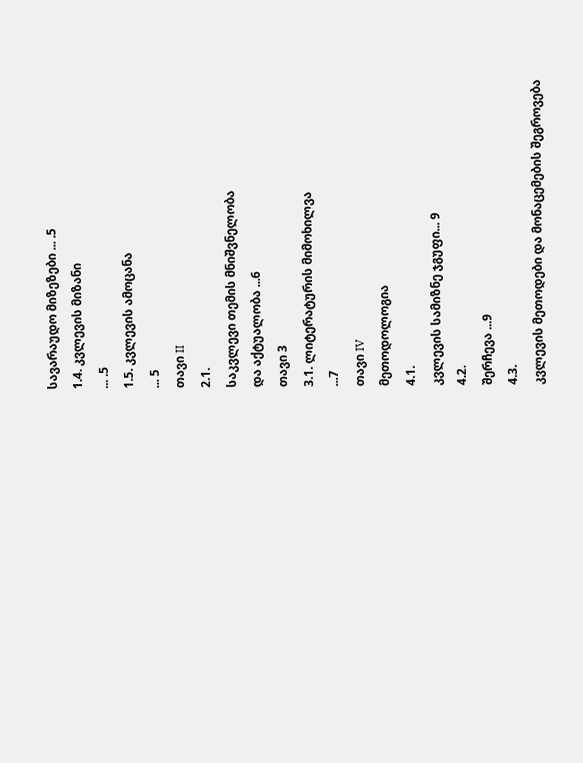სავარაუდო მიზეზები ... .5
1.4. კვლევის მიზანი
... .5
1.5. კვლევის ამოცანა
... 5
თავი II
2.1.
საკვლევი თემის მნიშვნელობა
და აქტუალობა ...6
თავი 3
3.1. ლიტერატურის მიმოხილვა
...7
თავი IV
მეთოდოლოგია
4.1.
კვლევის სამიზნე ჯგუფი... 9
4.2.
შერჩევა ...9
4.3.
კვლევის მეთოდები და მონაცემების შეგროვება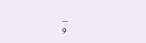...
9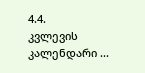4.4.
კვლევის კალენდარი ...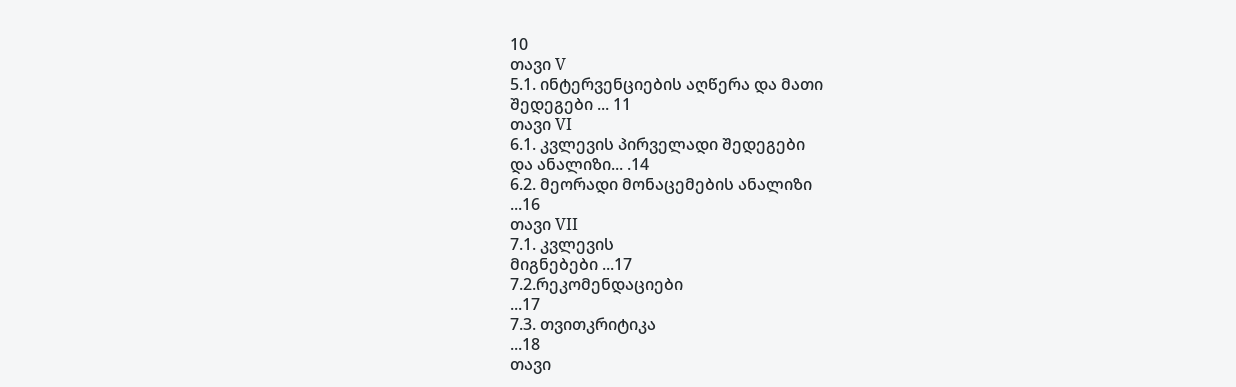10
თავი V
5.1. ინტერვენციების აღწერა და მათი
შედეგები ... 11
თავი VI
6.1. კვლევის პირველადი შედეგები
და ანალიზი... .14
6.2. მეორადი მონაცემების ანალიზი
...16
თავი VII
7.1. კვლევის
მიგნებები ...17
7.2.რეკომენდაციები
...17
7.3. თვითკრიტიკა
...18
თავი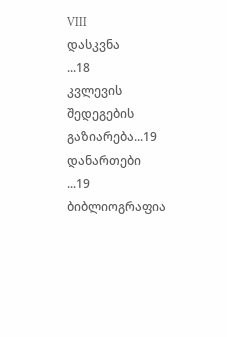VIII
დასკვნა
...18
კვლევის შედეგების
გაზიარება...19
დანართები
...19
ბიბლიოგრაფია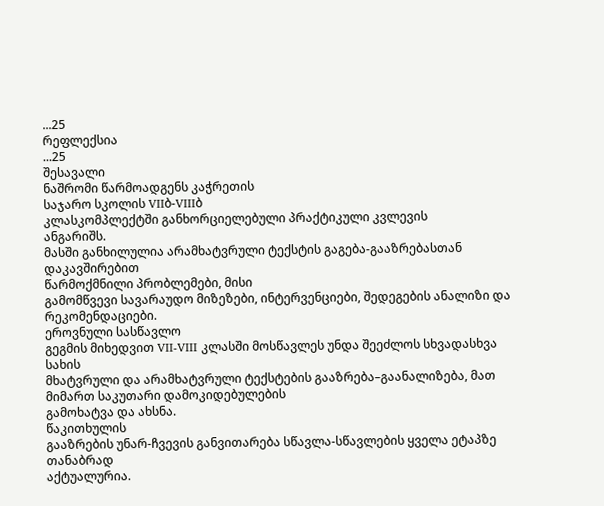...25
რეფლექსია
...25
შესავალი
ნაშრომი წარმოადგენს კაჭრეთის
საჯარო სკოლის VIIბ-VIIIბ
კლასკომპლექტში განხორციელებული პრაქტიკული კვლევის
ანგარიშს.
მასში განხილულია არამხატვრული ტექსტის გაგება-გააზრებასთან დაკავშირებით
წარმოქმნილი პრობლემები, მისი
გამომწვევი სავარაუდო მიზეზები, ინტერვენციები, შედეგების ანალიზი და რეკომენდაციები.
ეროვნული სასწავლო
გეგმის მიხედვით VII-VIII კლასში მოსწავლეს უნდა შეეძლოს სხვადასხვა სახის
მხატვრული და არამხატვრული ტექსტების გააზრება–გაანალიზება, მათ მიმართ საკუთარი დამოკიდებულების
გამოხატვა და ახსნა.
წაკითხულის
გააზრების უნარ-ჩვევის განვითარება სწავლა-სწავლების ყველა ეტაპზე თანაბრად
აქტუალურია.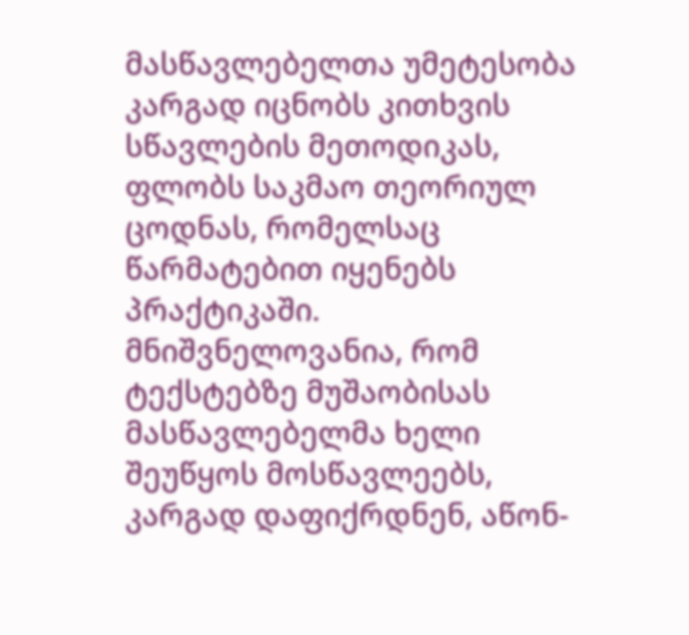მასწავლებელთა უმეტესობა კარგად იცნობს კითხვის სწავლების მეთოდიკას,
ფლობს საკმაო თეორიულ ცოდნას, რომელსაც წარმატებით იყენებს პრაქტიკაში.
მნიშვნელოვანია, რომ ტექსტებზე მუშაობისას
მასწავლებელმა ხელი შეუწყოს მოსწავლეებს, კარგად დაფიქრდნენ, აწონ-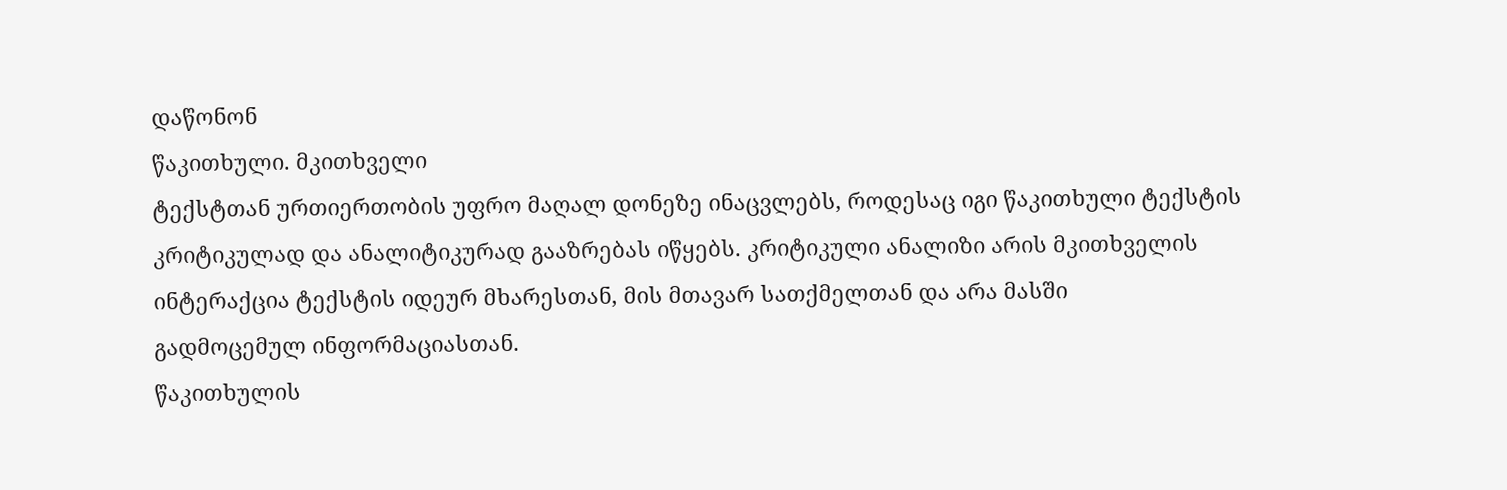დაწონონ
წაკითხული. მკითხველი
ტექსტთან ურთიერთობის უფრო მაღალ დონეზე ინაცვლებს, როდესაც იგი წაკითხული ტექსტის
კრიტიკულად და ანალიტიკურად გააზრებას იწყებს. კრიტიკული ანალიზი არის მკითხველის
ინტერაქცია ტექსტის იდეურ მხარესთან, მის მთავარ სათქმელთან და არა მასში
გადმოცემულ ინფორმაციასთან.
წაკითხულის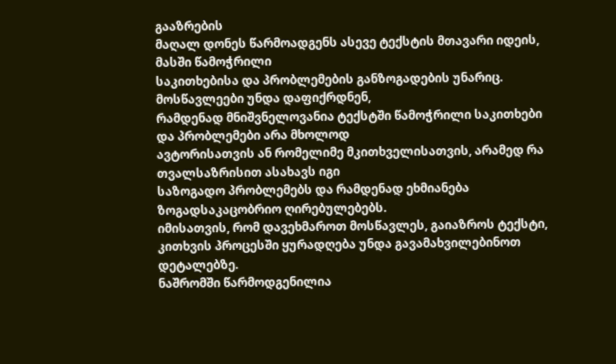გააზრების
მაღალ დონეს წარმოადგენს ასევე ტექსტის მთავარი იდეის, მასში წამოჭრილი
საკითხებისა და პრობლემების განზოგადების უნარიც. მოსწავლეები უნდა დაფიქრდნენ,
რამდენად მნიშვნელოვანია ტექსტში წამოჭრილი საკითხები და პრობლემები არა მხოლოდ
ავტორისათვის ან რომელიმე მკითხველისათვის, არამედ რა თვალსაზრისით ასახავს იგი
საზოგადო პრობლემებს და რამდენად ეხმიანება ზოგადსაკაცობრიო ღირებულებებს.
იმისათვის, რომ დავეხმაროთ მოსწავლეს, გაიაზროს ტექსტი,
კითხვის პროცესში ყურადღება უნდა გავამახვილებინოთ დეტალებზე.
ნაშრომში წარმოდგენილია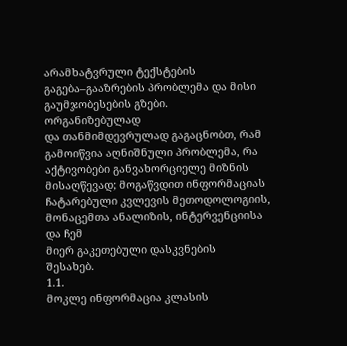არამხატვრული ტექსტების გაგება–გააზრების პრობლემა და მისი გაუმჯობესების გზები.
ორგანიზებულად
და თანმიმდევრულად გაგაცნობთ, რამ გამოიწვია აღნიშნული პრობლემა, რა აქტივობები განვახორციელე მიზნის მისაღწევად; მოგაწვდით ინფორმაციას ჩატარებული კვლევის მეთოდოლოგიის,
მონაცემთა ანალიზის, ინტერვენციისა და ჩემ
მიერ გაკეთებული დასკვნების
შესახებ.
1.1.
მოკლე ინფორმაცია კლასის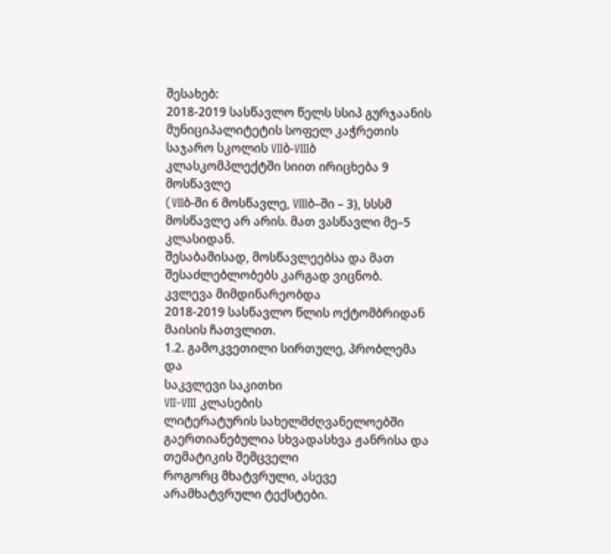შესახებ:
2018-2019 სასწავლო წელს სსიპ გურჯაანის მუნიციპალიტეტის სოფელ კაჭრეთის
საჯარო სკოლის VIIბ-VIIIბ კლასკომპლექტში სიით ირიცხება 9 მოსწავლე
(VIIბ-ში 6 მოსწავლე, VIIIბ–ში – 3), სსსმ მოსწავლე არ არის. მათ ვასწავლი მე–5 კლასიდან.
შესაბამისად, მოსწავლეებსა და მათ შესაძლებლობებს კარგად ვიცნობ.
კვლევა მიმდინარეობდა
2018-2019 სასწავლო წლის ოქტომბრიდან მაისის ჩათვლით.
1.2. გამოკვეთილი სირთულე, პრობლემა და
საკვლევი საკითხი
VII-VIII კლასების
ლიტერატურის სახელმძღვანელოებში გაერთიანებულია სხვადასხვა ჟანრისა და თემატიკის შემცველი
როგორც მხატვრული, ასევე არამხატვრული ტექსტები.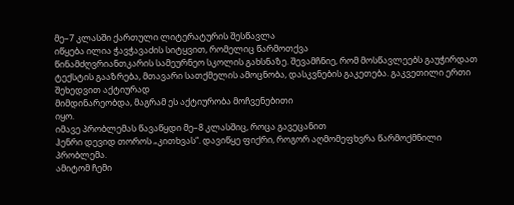მე–7 კლასში ქართული ლიტერატურის შესწავლა
იწყება ილია ჭავჭავაძის სიტყვით, რომელიც წარმოთქვა
წინამძღვრიანთკარის სამეურნეო სკოლის გახსნაზე. შევამჩნიე, რომ მოსწავლეებს გაუჭირდათ ტექსტის გააზრება, მთავარი სათქმელის ამოცნობა, დასკვნების გაკეთება. გაკვეთილი ერთი შეხედვით აქტიურად
მიმდინარეობდა, მაგრამ ეს აქტიურობა მოჩვენებითი
იყო.
იმავე პრობლემას წავაწყდი მე–8 კლასშიც, როცა გავეცანით
ჰენრი დევიდ თოროს „კითხვას“. დავიწყე ფიქრი, როგორ აღმომეფხვრა წარმოქმნილი პრობლემა.
ამიტომ ჩემი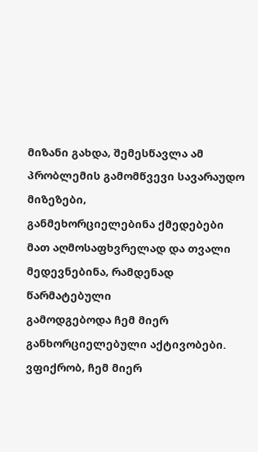მიზანი გახდა, შემესწავლა ამ პრობლემის გამომწვევი სავარაუდო მიზეზები,
განმეხორციელებინა ქმედებები მათ აღმოსაფხვრელად და თვალი მედევნებინა, რამდენად წარმატებული
გამოდგებოდა ჩემ მიერ განხორციელებული აქტივობები.
ვფიქრობ, ჩემ მიერ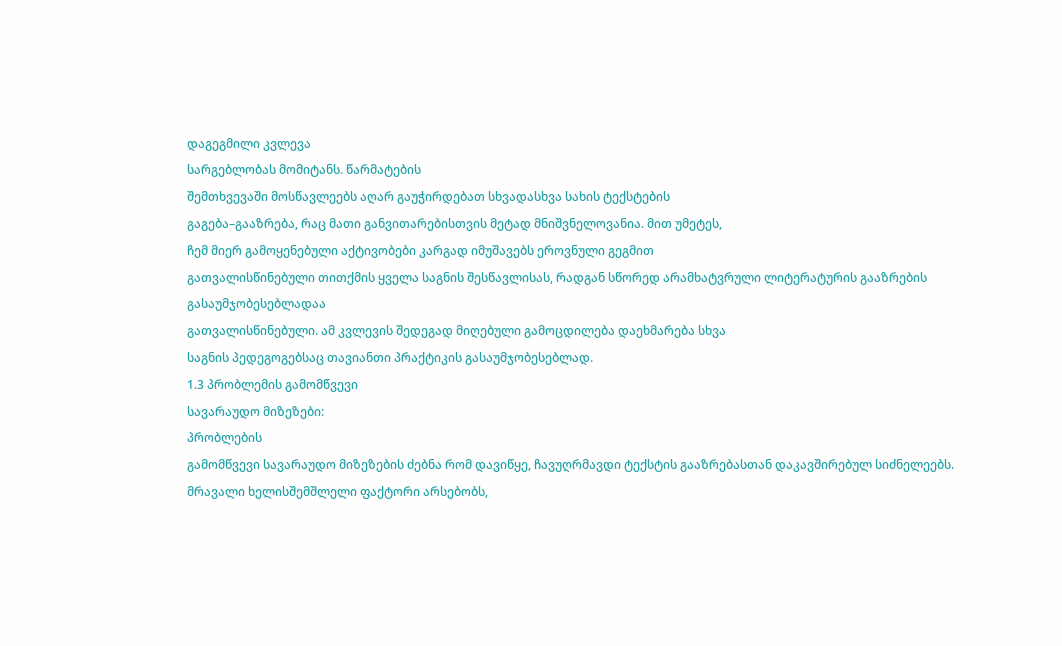დაგეგმილი კვლევა
სარგებლობას მომიტანს. წარმატების
შემთხვევაში მოსწავლეებს აღარ გაუჭირდებათ სხვადასხვა სახის ტექსტების
გაგება–გააზრება, რაც მათი განვითარებისთვის მეტად მნიშვნელოვანია. მით უმეტეს,
ჩემ მიერ გამოყენებული აქტივობები კარგად იმუშავებს ეროვნული გეგმით
გათვალისწინებული თითქმის ყველა საგნის შესწავლისას, რადგან სწორედ არამხატვრული ლიტერატურის გააზრების გასაუმჯობესებლადაა
გათვალისწინებული. ამ კვლევის შედეგად მიღებული გამოცდილება დაეხმარება სხვა
საგნის პედეგოგებსაც თავიანთი პრაქტიკის გასაუმჯობესებლად.
1.3 პრობლემის გამომწვევი
სავარაუდო მიზეზები:
პრობლების
გამომწვევი სავარაუდო მიზეზების ძებნა რომ დავიწყე, ჩავუღრმავდი ტექსტის გააზრებასთან დაკავშირებულ სიძნელეებს.
მრავალი ხელისშემშლელი ფაქტორი არსებობს,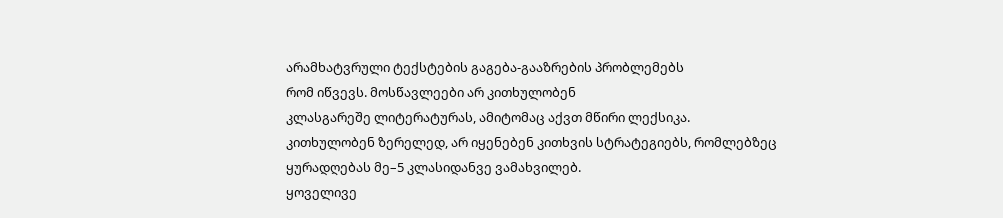არამხატვრული ტექსტების გაგება-გააზრების პრობლემებს
რომ იწვევს. მოსწავლეები არ კითხულობენ
კლასგარეშე ლიტერატურას, ამიტომაც აქვთ მწირი ლექსიკა.
კითხულობენ ზერელედ, არ იყენებენ კითხვის სტრატეგიებს, რომლებზეც
ყურადღებას მე–5 კლასიდანვე ვამახვილებ.
ყოველივე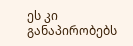ეს კი განაპირობებს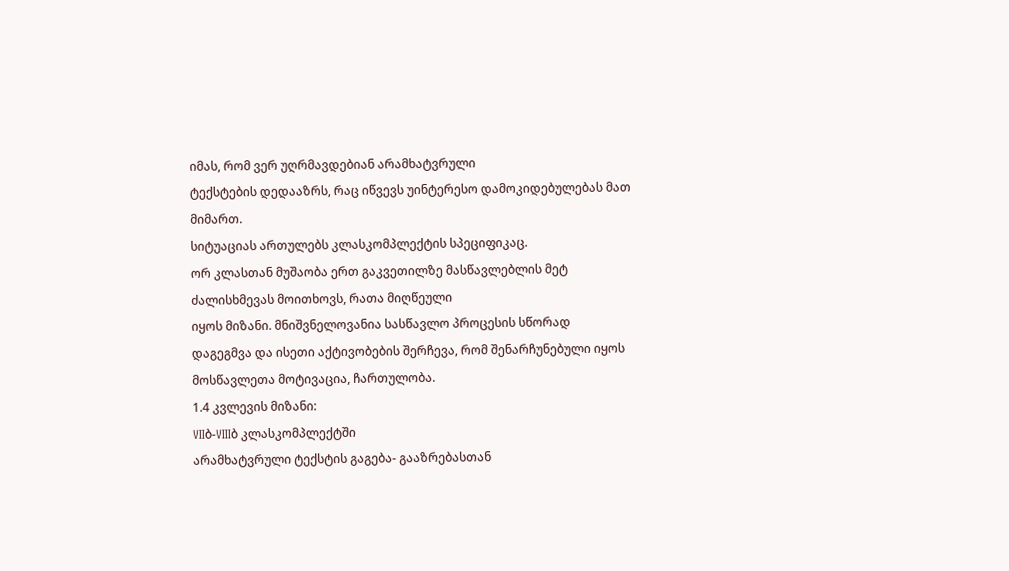იმას, რომ ვერ უღრმავდებიან არამხატვრული
ტექსტების დედააზრს, რაც იწვევს უინტერესო დამოკიდებულებას მათ მიმართ.
სიტუაციას ართულებს კლასკომპლექტის სპეციფიკაც.
ორ კლასთან მუშაობა ერთ გაკვეთილზე მასწავლებლის მეტ ძალისხმევას მოითხოვს, რათა მიღწეული
იყოს მიზანი. მნიშვნელოვანია სასწავლო პროცესის სწორად
დაგეგმვა და ისეთი აქტივობების შერჩევა, რომ შენარჩუნებული იყოს მოსწავლეთა მოტივაცია, ჩართულობა.
1.4 კვლევის მიზანი:
VIIბ-VIIIბ კლასკომპლექტში
არამხატვრული ტექსტის გაგება- გააზრებასთან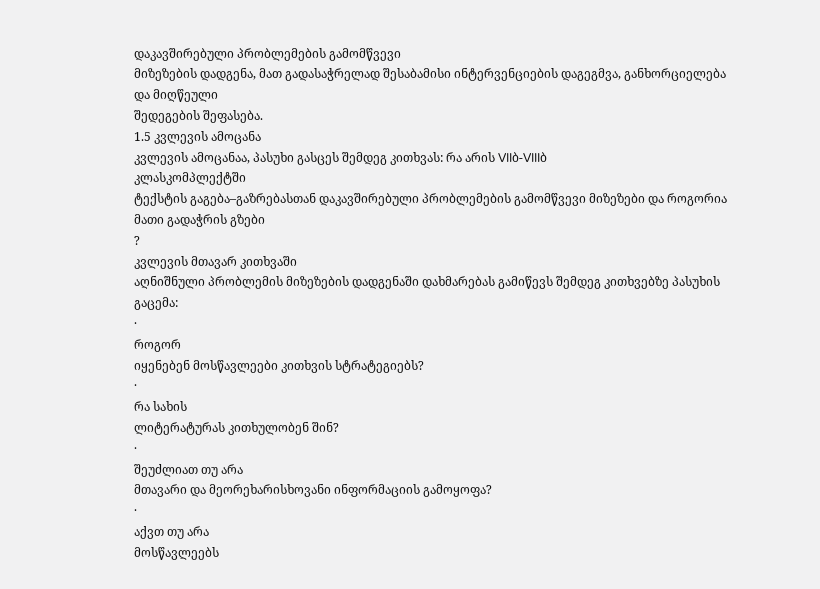დაკავშირებული პრობლემების გამომწვევი
მიზეზების დადგენა, მათ გადასაჭრელად შესაბამისი ინტერვენციების დაგეგმვა, განხორციელება და მიღწეული
შედეგების შეფასება.
1.5 კვლევის ამოცანა
კვლევის ამოცანაა, პასუხი გასცეს შემდეგ კითხვას: რა არის VIIბ-VIIIბ
კლასკომპლექტში
ტექსტის გაგება–გაზრებასთან დაკავშირებული პრობლემების გამომწვევი მიზეზები და როგორია მათი გადაჭრის გზები
?
კვლევის მთავარ კითხვაში
აღნიშნული პრობლემის მიზეზების დადგენაში დახმარებას გამიწევს შემდეგ კითხვებზე პასუხის
გაცემა:
·
როგორ
იყენებენ მოსწავლეები კითხვის სტრატეგიებს?
·
რა სახის
ლიტერატურას კითხულობენ შინ?
·
შეუძლიათ თუ არა
მთავარი და მეორეხარისხოვანი ინფორმაციის გამოყოფა?
·
აქვთ თუ არა
მოსწავლეებს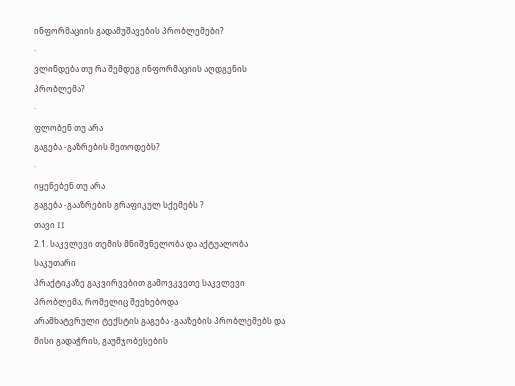ინფორმაციის გადამუშავების პრობლემები?
·
ვლინდება თუ რა შემდეგ ინფორმაციის აღდგენის პრობლემა?
·
ფლობენ თუ არა
გაგება -გაზრების მეთოდებს?
·
იყენებენ თუ არა
გაგება -გააზრების გრაფიკულ სქემებს ?
თავი II
2.1. საკვლევი თემის მნიშვნელობა და აქტუალობა
საკუთარი
პრაქტიკაზე გაკვირვებით გამოვკვეთე საკვლევი პრობლემა, რომელიც შეეხებოდა
არამხატვრული ტექსტის გაგება -გააზების პრობლემებს და მისი გადაჭრის, გაუმჯობესების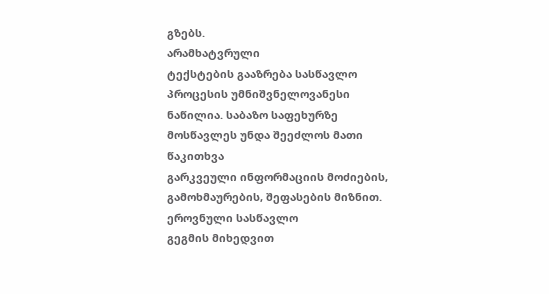გზებს.
არამხატვრული
ტექსტების გააზრება სასწავლო პროცესის უმნიშვნელოვანესი ნაწილია. საბაზო საფეხურზე მოსწავლეს უნდა შეეძლოს მათი წაკითხვა
გარკვეული ინფორმაციის მოძიების, გამოხმაურების, შეფასების მიზნით. ეროვნული სასწავლო
გეგმის მიხედვით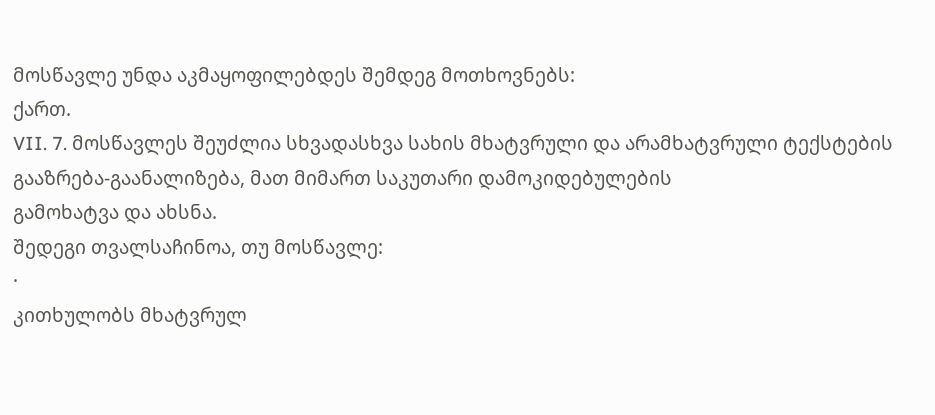მოსწავლე უნდა აკმაყოფილებდეს შემდეგ მოთხოვნებს:
ქართ.
VII. 7. მოსწავლეს შეუძლია სხვადასხვა სახის მხატვრული და არამხატვრული ტექსტების
გააზრება-გაანალიზება, მათ მიმართ საკუთარი დამოკიდებულების
გამოხატვა და ახსნა.
შედეგი თვალსაჩინოა, თუ მოსწავლე:
·
კითხულობს მხატვრულ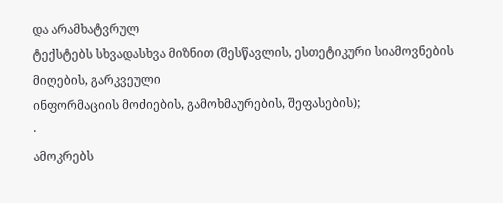და არამხატვრულ
ტექსტებს სხვადასხვა მიზნით (შესწავლის, ესთეტიკური სიამოვნების მიღების, გარკვეული
ინფორმაციის მოძიების, გამოხმაურების, შეფასების);
·
ამოკრებს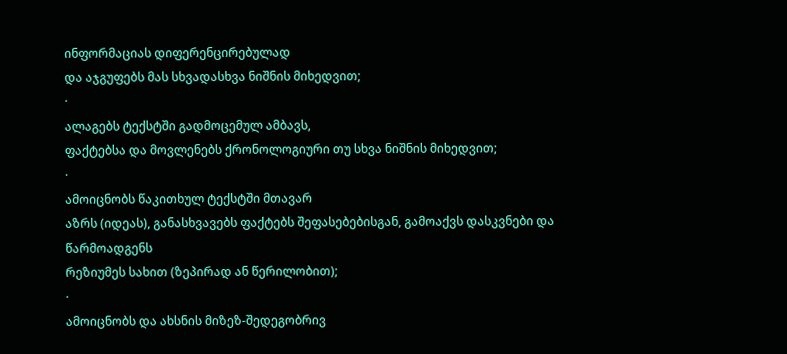ინფორმაციას დიფერენცირებულად
და აჯგუფებს მას სხვადასხვა ნიშნის მიხედვით;
·
ალაგებს ტექსტში გადმოცემულ ამბავს,
ფაქტებსა და მოვლენებს ქრონოლოგიური თუ სხვა ნიშნის მიხედვით;
·
ამოიცნობს წაკითხულ ტექსტში მთავარ
აზრს (იდეას), განასხვავებს ფაქტებს შეფასებებისგან, გამოაქვს დასკვნები და წარმოადგენს
რეზიუმეს სახით (ზეპირად ან წერილობით);
·
ამოიცნობს და ახსნის მიზეზ-შედეგობრივ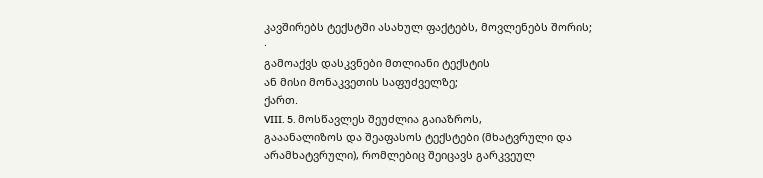კავშირებს ტექსტში ასახულ ფაქტებს, მოვლენებს შორის;
·
გამოაქვს დასკვნები მთლიანი ტექსტის
ან მისი მონაკვეთის საფუძველზე;
ქართ.
VIII. 5. მოსწავლეს შეუძლია გაიაზროს,
გააანალიზოს და შეაფასოს ტექსტები (მხატვრული და არამხატვრული), რომლებიც შეიცავს გარკვეულ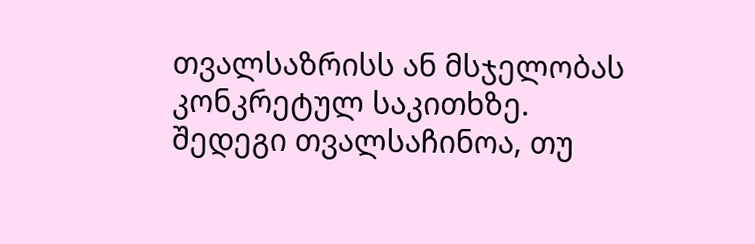თვალსაზრისს ან მსჯელობას კონკრეტულ საკითხზე.
შედეგი თვალსაჩინოა, თუ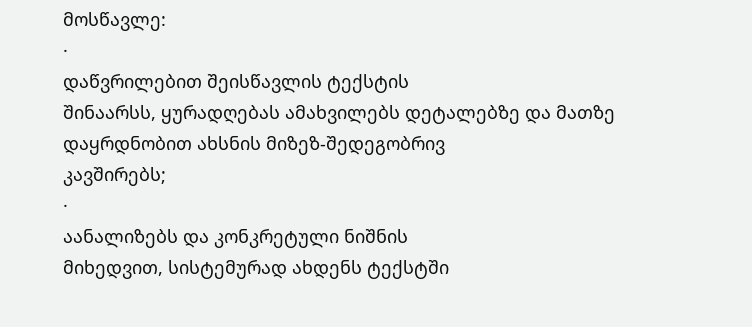მოსწავლე:
·
დაწვრილებით შეისწავლის ტექსტის
შინაარსს, ყურადღებას ამახვილებს დეტალებზე და მათზე დაყრდნობით ახსნის მიზეზ-შედეგობრივ
კავშირებს;
·
აანალიზებს და კონკრეტული ნიშნის
მიხედვით, სისტემურად ახდენს ტექსტში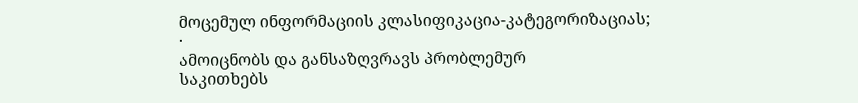მოცემულ ინფორმაციის კლასიფიკაცია-კატეგორიზაციას;
·
ამოიცნობს და განსაზღვრავს პრობლემურ
საკითხებს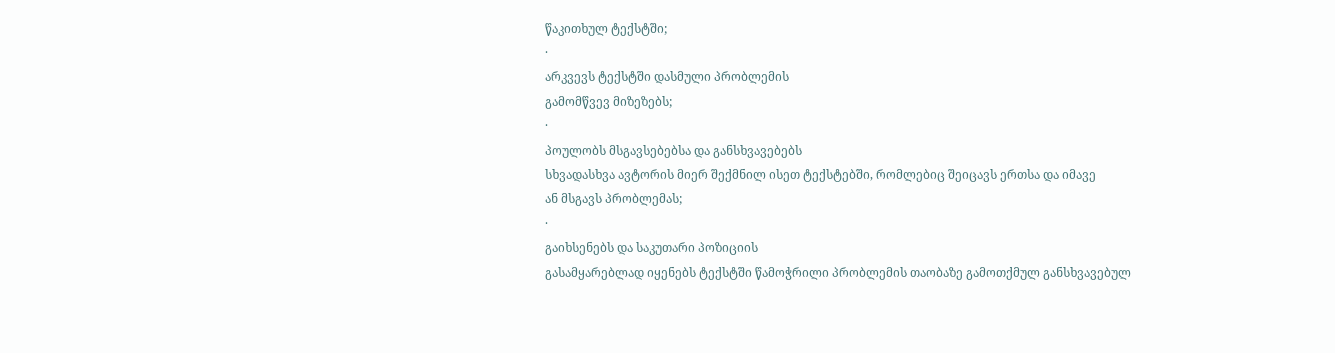წაკითხულ ტექსტში;
·
არკვევს ტექსტში დასმული პრობლემის
გამომწვევ მიზეზებს;
·
პოულობს მსგავსებებსა და განსხვავებებს
სხვადასხვა ავტორის მიერ შექმნილ ისეთ ტექსტებში, რომლებიც შეიცავს ერთსა და იმავე
ან მსგავს პრობლემას;
·
გაიხსენებს და საკუთარი პოზიციის
გასამყარებლად იყენებს ტექსტში წამოჭრილი პრობლემის თაობაზე გამოთქმულ განსხვავებულ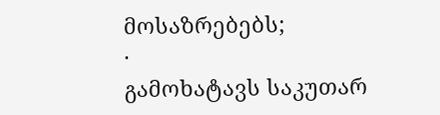მოსაზრებებს;
·
გამოხატავს საკუთარ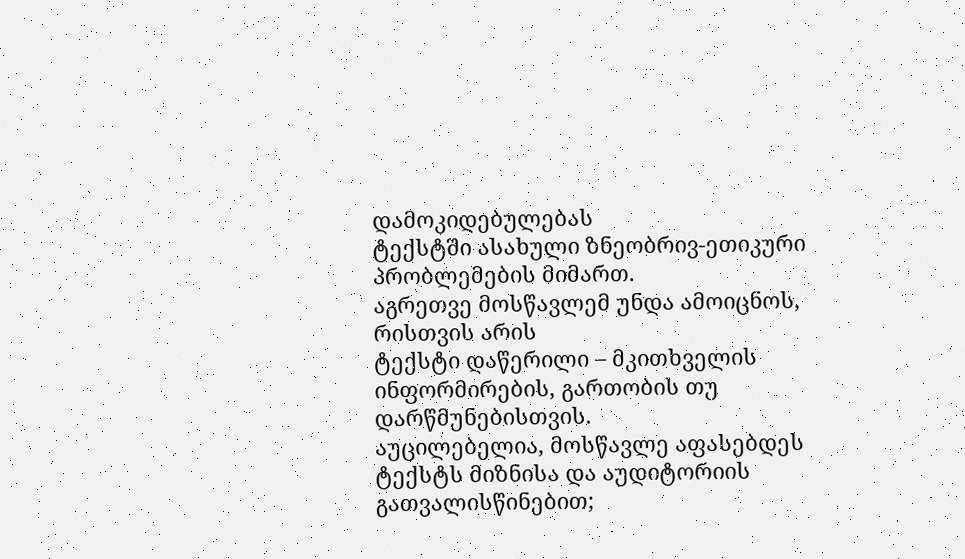დამოკიდებულებას
ტექსტში ასახული ზნეობრივ-ეთიკური პრობლემების მიმართ.
აგრეთვე მოსწავლემ უნდა ამოიცნოს, რისთვის არის
ტექსტი დაწერილი – მკითხველის ინფორმირების, გართობის თუ დარწმუნებისთვის.
აუცილებელია, მოსწავლე აფასებდეს ტექსტს მიზნისა და აუდიტორიის გათვალისწინებით;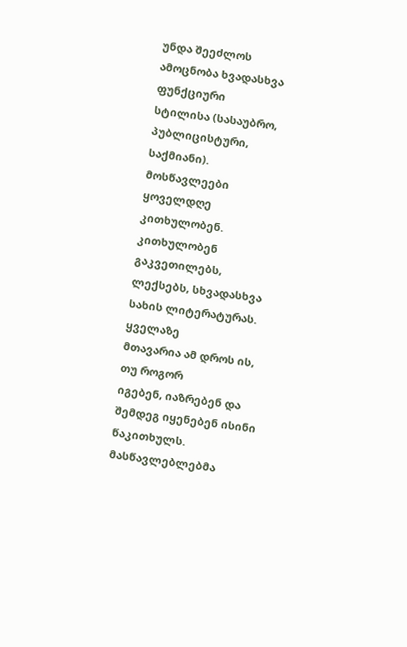უნდა შეეძლოს ამოცნობა ხვადასხვა ფუნქციური
სტილისა (სასაუბრო, პუბლიცისტური, საქმიანი).
მოსწავლეები
ყოველდღე კითხულობენ. კითხულობენ გაკვეთილებს, ლექსებს, სხვადასხვა სახის ლიტერატურას. ყველაზე
მთავარია ამ დროს ის, თუ როგორ
იგებენ, იაზრებენ და შემდეგ იყენებენ ისინი
წაკითხულს. მასწავლებლებმა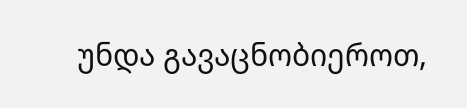უნდა გავაცნობიეროთ,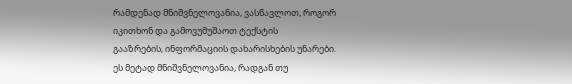რამდენად მნიშვნელოვანია, ვასწავლოთ, როგორ იკითხონ და გამოვუმუშაოთ ტექსტის
გააზრების, ინფორმაციის დახარისხების უნარები. ეს მეტად მნიშვნელოვანია, რადგან თუ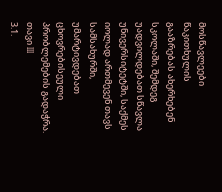მოსწავლეები წაკითხულის
გააზრებას ახერხებენ სკოლაში, შემდეგ უადვილდებათ სწავლა უნივერსიტეტში, საქმეს იოლად ართმევენ თავს სამსახურში, უმარტივდებათ
ცხოვრებისეული პრობლემების გადაჭრა.
თავი III
3.1.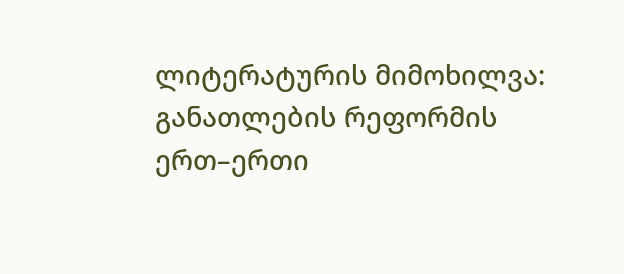ლიტერატურის მიმოხილვა:
განათლების რეფორმის
ერთ–ერთი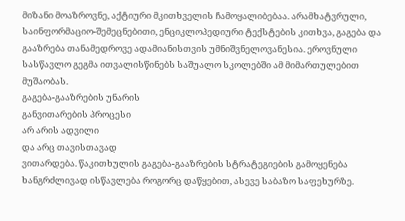მიზანი მოაზროვნე, აქტიური მკითხველის ჩამოყალიბებაა. არამხატვრული, საინფორმაციო-შემეცნებითი, ენციკლოპედიური ტექსტების კითხვა, გაგება და გააზრება თანამედროვე ადამიანისთვის უმნიშვნელოვანესია. ეროვნული სასწავლო გეგმა ითვალისწინებს საშუალო სკოლებში ამ მიმართულებით მუშაობას.
გაგება-გააზრების უნარის
განვითარების პროცესი
არ არის ადვილი
და არც თავისთავად
ვითარდება. წაკითხულის გაგება-გააზრების სტრატეგიების გამოყენება
ხანგრძლივად ისწავლება როგორც დაწყებით, ასევე საბაზო საფეხურზე.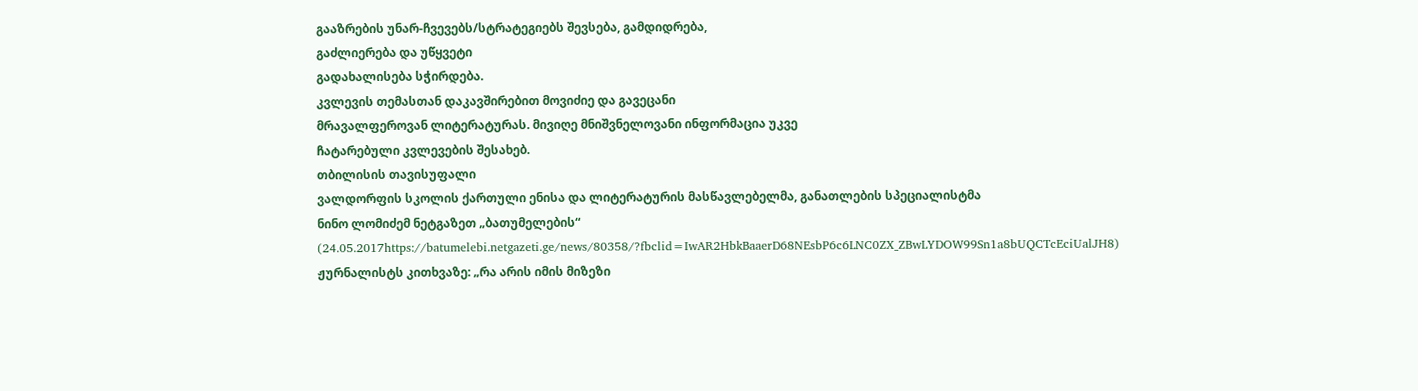გააზრების უნარ-ჩვევებს/სტრატეგიებს შევსება, გამდიდრება,
გაძლიერება და უწყვეტი
გადახალისება სჭირდება.
კვლევის თემასთან დაკავშირებით მოვიძიე და გავეცანი
მრავალფეროვან ლიტერატურას. მივიღე მნიშვნელოვანი ინფორმაცია უკვე
ჩატარებული კვლევების შესახებ.
თბილისის თავისუფალი
ვალდორფის სკოლის ქართული ენისა და ლიტერატურის მასწავლებელმა, განათლების სპეციალისტმა
ნინო ლომიძემ ნეტგაზეთ „ბათუმელების“ (24.05.2017https://batumelebi.netgazeti.ge/news/80358/?fbclid=IwAR2HbkBaaerD68NEsbP6c6LNC0ZX_ZBwLYDOW99Sn1a8bUQCTcEciUalJH8)
ჟურნალისტს კითხვაზე: „რა არის იმის მიზეზი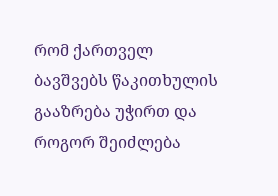რომ ქართველ
ბავშვებს წაკითხულის გააზრება უჭირთ და როგორ შეიძლება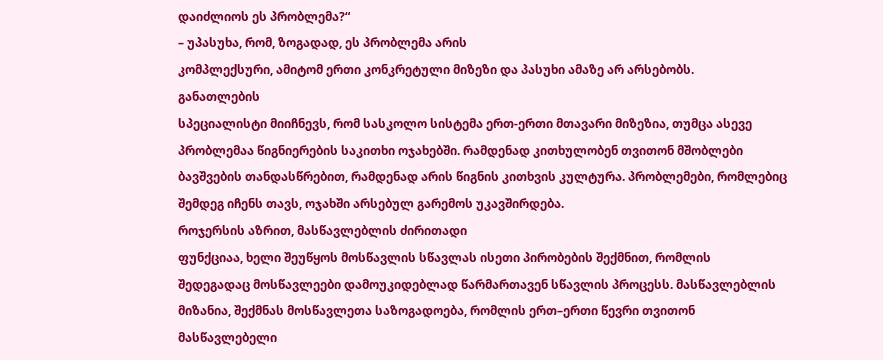დაიძლიოს ეს პრობლემა?“
– უპასუხა, რომ, ზოგადად, ეს პრობლემა არის
კომპლექსური, ამიტომ ერთი კონკრეტული მიზეზი და პასუხი ამაზე არ არსებობს.
განათლების
სპეციალისტი მიიჩნევს, რომ სასკოლო სისტემა ერთ-ერთი მთავარი მიზეზია, თუმცა ასევე
პრობლემაა წიგნიერების საკითხი ოჯახებში. რამდენად კითხულობენ თვითონ მშობლები
ბავშვების თანდასწრებით, რამდენად არის წიგნის კითხვის კულტურა. პრობლემები, რომლებიც
შემდეგ იჩენს თავს, ოჯახში არსებულ გარემოს უკავშირდება.
როჯერსის აზრით, მასწავლებლის ძირითადი
ფუნქციაა, ხელი შეუწყოს მოსწავლის სწავლას ისეთი პირობების შექმნით, რომლის
შედეგადაც მოსწავლეები დამოუკიდებლად წარმართავენ სწავლის პროცესს. მასწავლებლის
მიზანია, შექმნას მოსწავლეთა საზოგადოება, რომლის ერთ–ერთი წევრი თვითონ
მასწავლებელი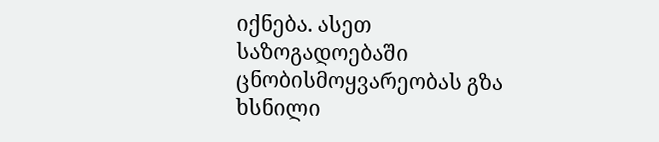იქნება. ასეთ საზოგადოებაში ცნობისმოყვარეობას გზა ხსნილი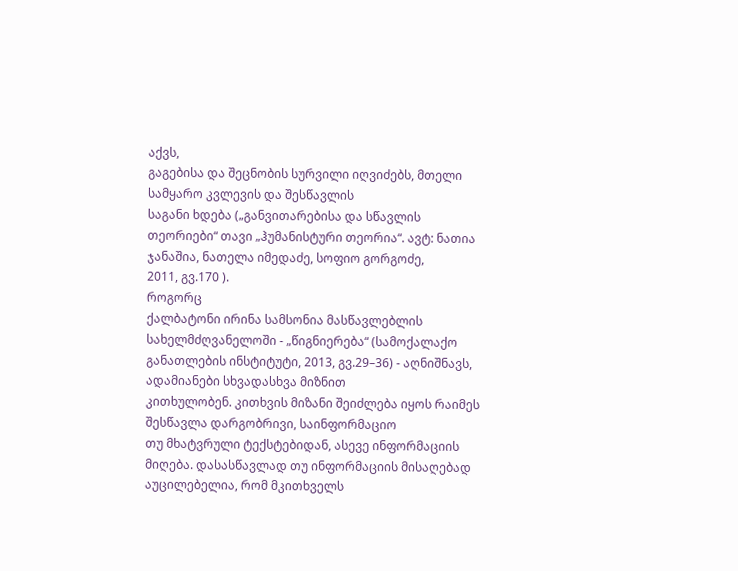აქვს,
გაგებისა და შეცნობის სურვილი იღვიძებს, მთელი სამყარო კვლევის და შესწავლის
საგანი ხდება („განვითარებისა და სწავლის
თეორიები“ თავი „ჰუმანისტური თეორია“. ავტ: ნათია ჯანაშია, ნათელა იმედაძე, სოფიო გორგოძე,
2011, გვ.170 ).
როგორც
ქალბატონი ირინა სამსონია მასწავლებლის სახელმძღვანელოში - „წიგნიერება“ (სამოქალაქო
განათლების ინსტიტუტი, 2013, გვ.29–36) - აღნიშნავს, ადამიანები სხვადასხვა მიზნით
კითხულობენ. კითხვის მიზანი შეიძლება იყოს რაიმეს შესწავლა დარგობრივი, საინფორმაციო
თუ მხატვრული ტექსტებიდან, ასევე ინფორმაციის მიღება. დასასწავლად თუ ინფორმაციის მისაღებად
აუცილებელია, რომ მკითხველს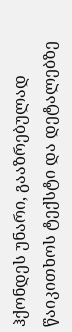ჰქონდეს უნარი, გააზრებულად წაიკითხოს ტექსტი და დეტალებზე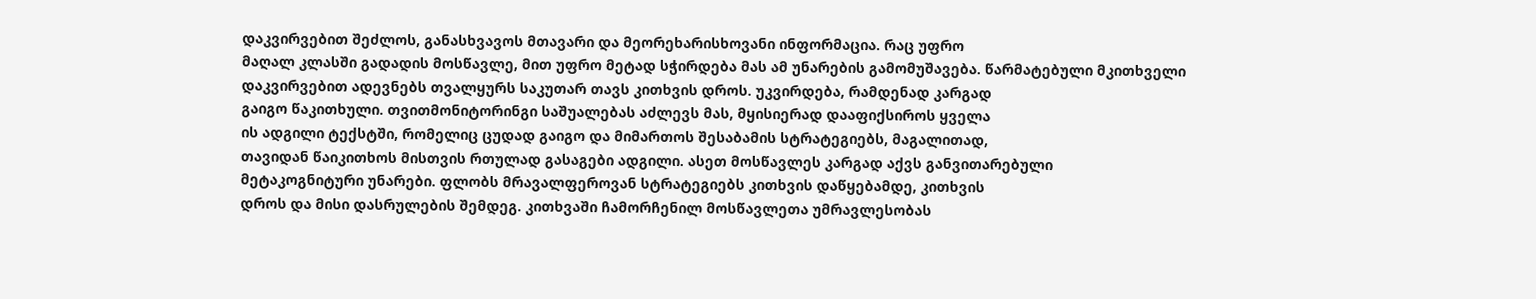დაკვირვებით შეძლოს, განასხვავოს მთავარი და მეორეხარისხოვანი ინფორმაცია. რაც უფრო
მაღალ კლასში გადადის მოსწავლე, მით უფრო მეტად სჭირდება მას ამ უნარების გამომუშავება. წარმატებული მკითხველი
დაკვირვებით ადევნებს თვალყურს საკუთარ თავს კითხვის დროს. უკვირდება, რამდენად კარგად
გაიგო წაკითხული. თვითმონიტორინგი საშუალებას აძლევს მას, მყისიერად დააფიქსიროს ყველა
ის ადგილი ტექსტში, რომელიც ცუდად გაიგო და მიმართოს შესაბამის სტრატეგიებს, მაგალითად,
თავიდან წაიკითხოს მისთვის რთულად გასაგები ადგილი. ასეთ მოსწავლეს კარგად აქვს განვითარებული
მეტაკოგნიტური უნარები. ფლობს მრავალფეროვან სტრატეგიებს კითხვის დაწყებამდე, კითხვის
დროს და მისი დასრულების შემდეგ. კითხვაში ჩამორჩენილ მოსწავლეთა უმრავლესობას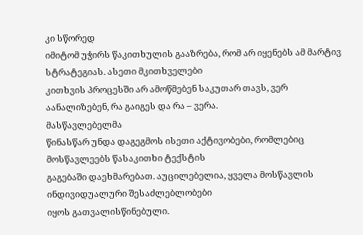კი სწორედ
იმიტომ უჭირს წაკითხულის გააზრება, რომ არ იყენებს ამ მარტივ სტრატეგიას. ასეთი მკითხველები
კითხვის პროცესში არ ამოწმებენ საკუთარ თავს, ვერ აანალიზებენ, რა გაიგეს და რა – ვერა.
მასწავლებელმა
წინასწარ უნდა დაგეგმოს ისეთი აქტივობები, რომლებიც მოსწავლეებს წასაკითხი ტექსტის
გაგებაში დაეხმარებათ. აუცილებელია, ყველა მოსწავლის ინდივიდუალური შესაძლებლობები
იყოს გათვალისწინებული.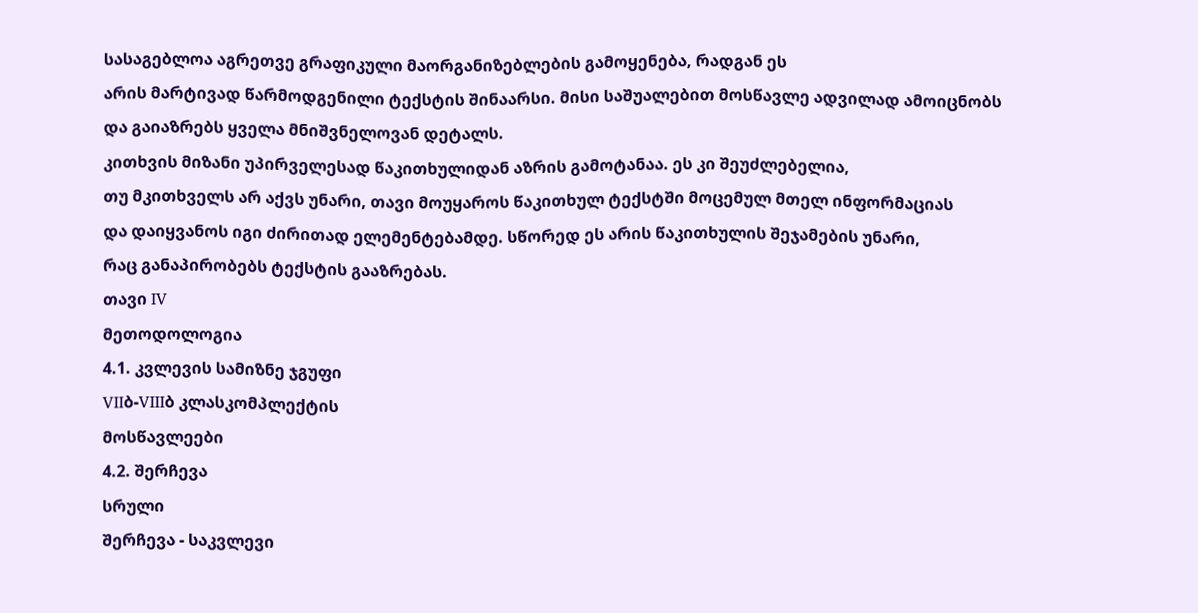სასაგებლოა აგრეთვე გრაფიკული მაორგანიზებლების გამოყენება, რადგან ეს
არის მარტივად წარმოდგენილი ტექსტის შინაარსი. მისი საშუალებით მოსწავლე ადვილად ამოიცნობს
და გაიაზრებს ყველა მნიშვნელოვან დეტალს.
კითხვის მიზანი უპირველესად წაკითხულიდან აზრის გამოტანაა. ეს კი შეუძლებელია,
თუ მკითხველს არ აქვს უნარი, თავი მოუყაროს წაკითხულ ტექსტში მოცემულ მთელ ინფორმაციას
და დაიყვანოს იგი ძირითად ელემენტებამდე. სწორედ ეს არის წაკითხულის შეჯამების უნარი,
რაც განაპირობებს ტექსტის გააზრებას.
თავი IV
მეთოდოლოგია
4.1. კვლევის სამიზნე ჯგუფი
VIIბ-VIIIბ კლასკომპლექტის
მოსწავლეები
4.2. შერჩევა
სრული
შერჩევა - საკვლევი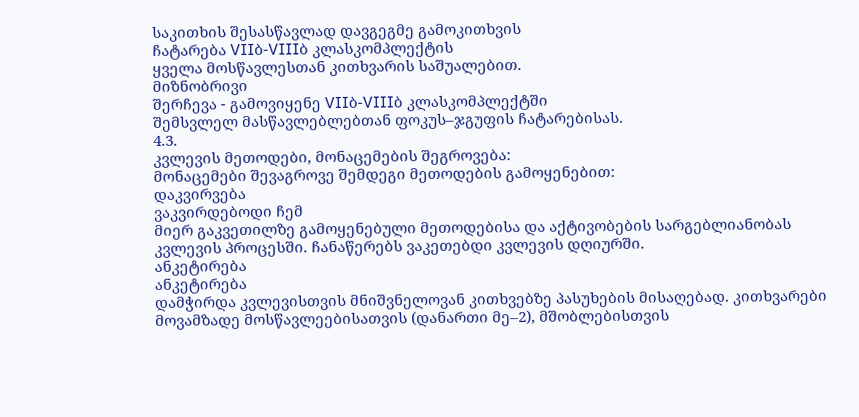საკითხის შესასწავლად დავგეგმე გამოკითხვის
ჩატარება VIIბ-VIIIბ კლასკომპლექტის
ყველა მოსწავლესთან კითხვარის საშუალებით.
მიზნობრივი
შერჩევა - გამოვიყენე VIIბ-VIIIბ კლასკომპლექტში
შემსვლელ მასწავლებლებთან ფოკუს–ჯგუფის ჩატარებისას.
4.3.
კვლევის მეთოდები, მონაცემების შეგროვება:
მონაცემები შევაგროვე შემდეგი მეთოდების გამოყენებით:
დაკვირვება
ვაკვირდებოდი ჩემ
მიერ გაკვეთილზე გამოყენებული მეთოდებისა და აქტივობების სარგებლიანობას კვლევის პროცესში. ჩანაწერებს ვაკეთებდი კვლევის დღიურში.
ანკეტირება
ანკეტირება
დამჭირდა კვლევისთვის მნიშვნელოვან კითხვებზე პასუხების მისაღებად. კითხვარები მოვამზადე მოსწავლეებისათვის (დანართი მე–2), მშობლებისთვის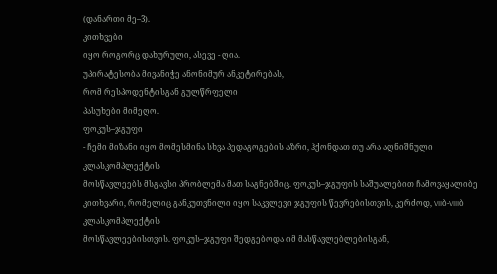(დანართი მე–3).
კითხვები
იყო როგორც დახურული, ასევე - ღია.
უპირატესობა მივანიჭე ანონიმურ ანკეტირებას,
რომ რესპოდენტისგან გულწრფელი
პასუხები მიმეღო.
ფოკუს–ჯგუფი
- ჩემი მიზანი იყო მომესმინა სხვა პედაგოგების აზრი, ჰქონდათ თუ არა აღნიშნული კლასკომპლექტის
მოსწავლეებს მსგავსი პრობლემა მათ საგნებშიც. ფოკუს–ჯგუფის საშუალებით ჩამოვაყალიბე
კითხვარი, რომელიც განკუთვნილი იყო საკვლევი ჯგუფის წევრებისთვის, კერძოდ, VIIბ-VIIIბ კლასკომპლექტის
მოსწავლეებისთვის. ფოკუს–ჯგუფი შედგებოდა იმ მასწავლებლებისგან,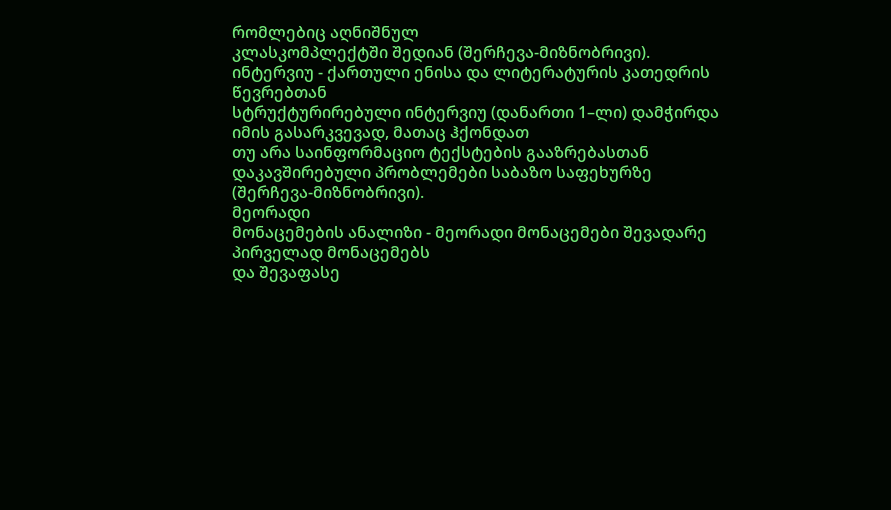რომლებიც აღნიშნულ
კლასკომპლექტში შედიან (შერჩევა-მიზნობრივი).
ინტერვიუ - ქართული ენისა და ლიტერატურის კათედრის წევრებთან
სტრუქტურირებული ინტერვიუ (დანართი 1–ლი) დამჭირდა იმის გასარკვევად, მათაც ჰქონდათ
თუ არა საინფორმაციო ტექსტების გააზრებასთან დაკავშირებული პრობლემები საბაზო საფეხურზე
(შერჩევა-მიზნობრივი).
მეორადი
მონაცემების ანალიზი - მეორადი მონაცემები შევადარე პირველად მონაცემებს
და შევაფასე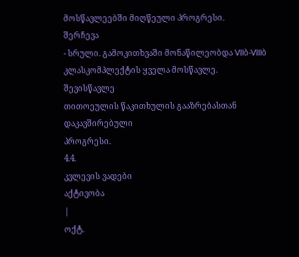მოსწავლეებში მიღწეული პროგრესი.
შერჩევა
- სრული. გამოკითხვაში მონაწილეობდა VIIბ-VIIIბ
კლასკომპლექტის ყველა მოსწავლე. შევისწავლე
თითოეულის წაკითხულის გააზრებასთან დაკავშირებული
პროგრესი.
4.4.
კვლევის ვადები
აქტივობა
|
ოქტ.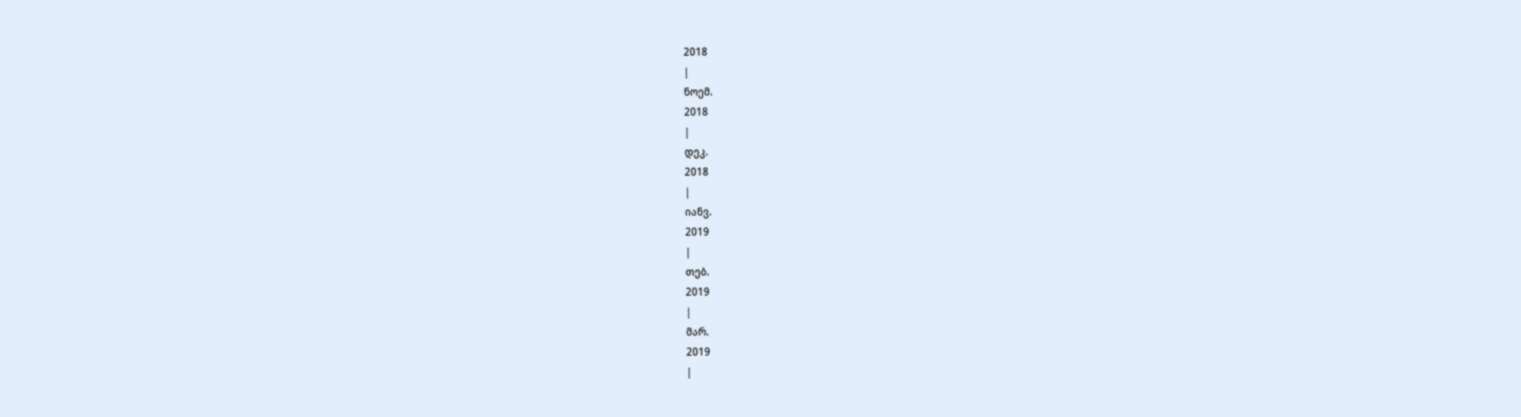2018
|
ნოემ.
2018
|
დეკ.
2018
|
იანვ.
2019
|
თებ.
2019
|
მარ.
2019
|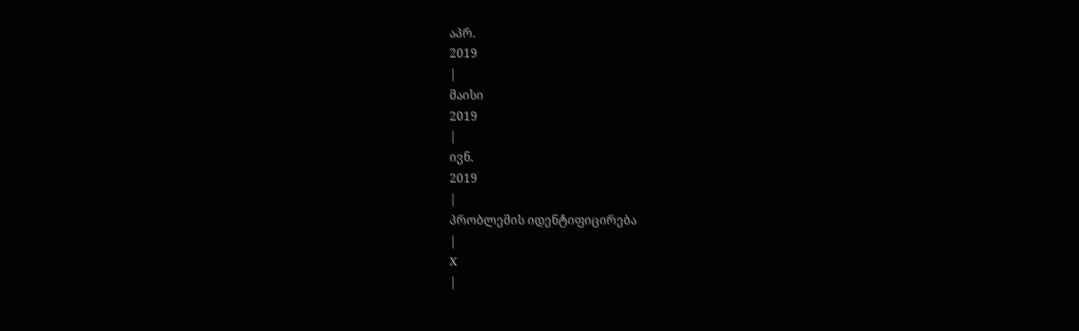აპრ.
2019
|
მაისი
2019
|
ივნ.
2019
|
პრობლემის იდენტიფიცირება
|
X
|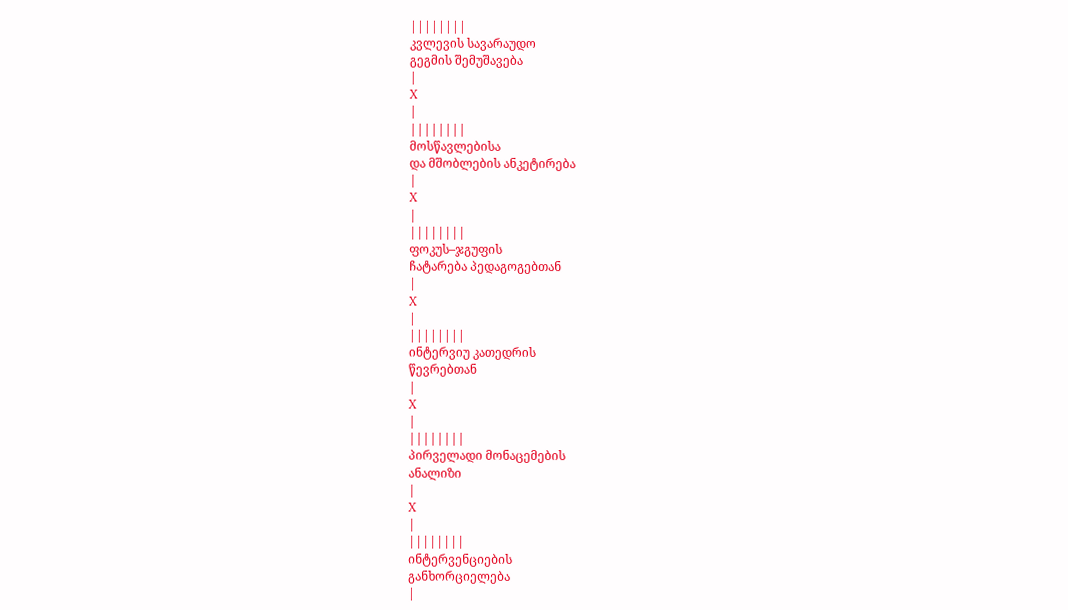||||||||
კვლევის სავარაუდო
გეგმის შემუშავება
|
X
|
||||||||
მოსწავლებისა
და მშობლების ანკეტირება
|
X
|
||||||||
ფოკუს–ჯგუფის
ჩატარება პედაგოგებთან
|
X
|
||||||||
ინტერვიუ კათედრის
წევრებთან
|
X
|
||||||||
პირველადი მონაცემების
ანალიზი
|
X
|
||||||||
ინტერვენციების
განხორციელება
|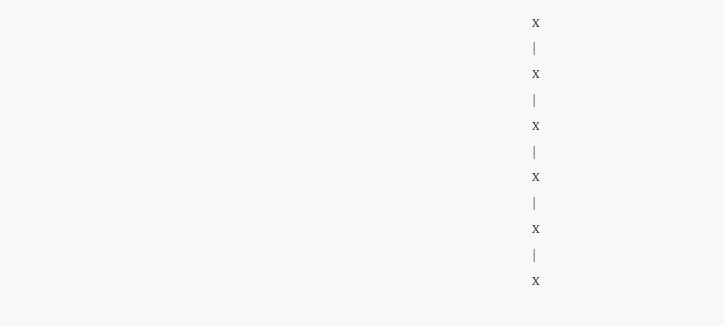X
|
X
|
X
|
X
|
X
|
X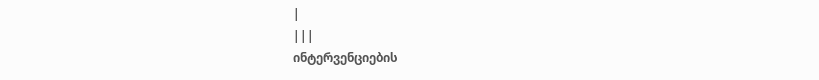|
|||
ინტერვენციების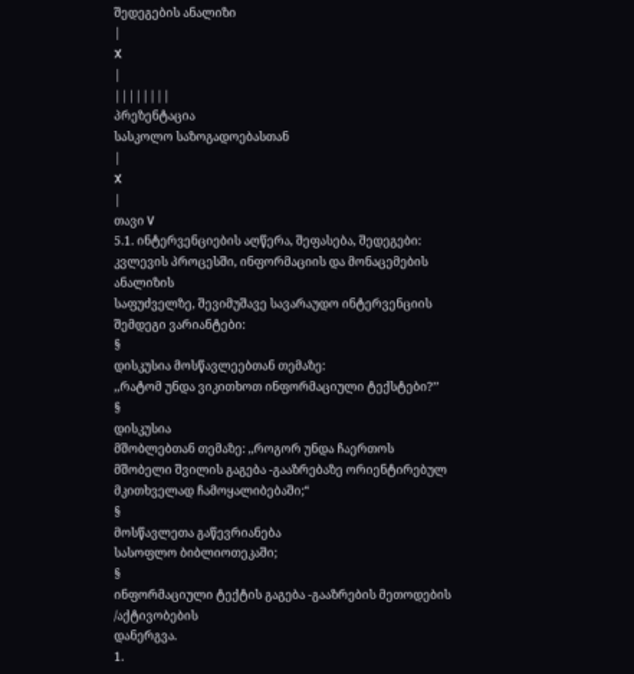შედეგების ანალიზი
|
X
|
||||||||
პრეზენტაცია
სასკოლო საზოგადოებასთან
|
X
|
თავი V
5.1. ინტერვენციების აღწერა, შეფასება, შედეგები:
კვლევის პროცესში, ინფორმაციის და მონაცემების ანალიზის
საფუძველზე, შევიმუშავე სავარაუდო ინტერვენციის
შემდეგი ვარიანტები:
§
დისკუსია მოსწავლეებთან თემაზე:
,,რატომ უნდა ვიკითხოთ ინფორმაციული ტექსტები?’’
§
დისკუსია
მშობლებთან თემაზე: ,,როგორ უნდა ჩაერთოს
მშობელი შვილის გაგება -გააზრებაზე ორიენტირებულ მკითხველად ჩამოყალიბებაში;“
§
მოსწავლეთა გაწევრიანება
სასოფლო ბიბლიოთეკაში;
§
ინფორმაციული ტექტის გაგება -გააზრების მეთოდების /აქტივობების
დანერგვა.
1.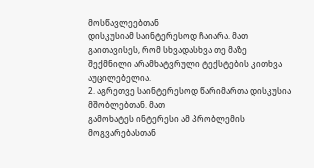მოსწავლეებთან
დისკუსიამ საინტერესოდ ჩაიარა. მათ გაითავისეს, რომ სხვადასხვა თე მაზე
შექმნილი არამხატვრული ტექსტების კითხვა აუცილებელია.
2. აგრეთვე საინტერესოდ წარიმართა დისკუსია მშობლებთან. მათ
გამოხატეს ინტერესი ამ პრობლემის მოგვარებასთან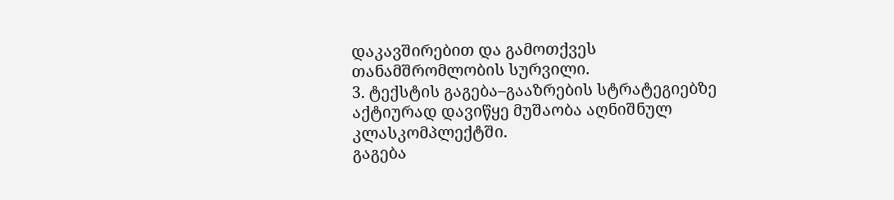დაკავშირებით და გამოთქვეს
თანამშრომლობის სურვილი.
3. ტექსტის გაგება–გააზრების სტრატეგიებზე
აქტიურად დავიწყე მუშაობა აღნიშნულ კლასკომპლექტში.
გაგება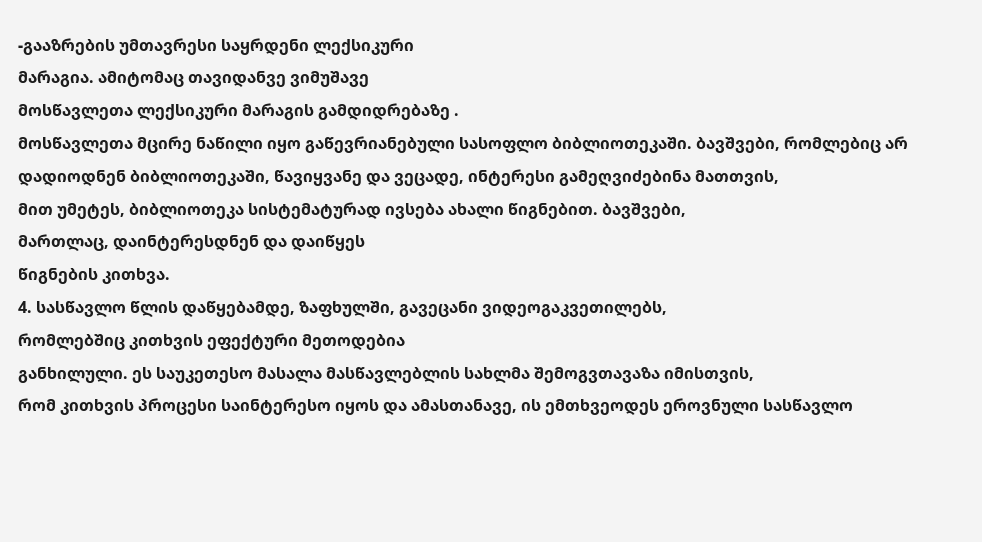-გააზრების უმთავრესი საყრდენი ლექსიკური
მარაგია. ამიტომაც თავიდანვე ვიმუშავე
მოსწავლეთა ლექსიკური მარაგის გამდიდრებაზე .
მოსწავლეთა მცირე ნაწილი იყო გაწევრიანებული სასოფლო ბიბლიოთეკაში. ბავშვები, რომლებიც არ
დადიოდნენ ბიბლიოთეკაში, წავიყვანე და ვეცადე, ინტერესი გამეღვიძებინა მათთვის,
მით უმეტეს, ბიბლიოთეკა სისტემატურად ივსება ახალი წიგნებით. ბავშვები,
მართლაც, დაინტერესდნენ და დაიწყეს
წიგნების კითხვა.
4. სასწავლო წლის დაწყებამდე, ზაფხულში, გავეცანი ვიდეოგაკვეთილებს,
რომლებშიც კითხვის ეფექტური მეთოდებია
განხილული. ეს საუკეთესო მასალა მასწავლებლის სახლმა შემოგვთავაზა იმისთვის,
რომ კითხვის პროცესი საინტერესო იყოს და ამასთანავე, ის ემთხვეოდეს ეროვნული სასწავლო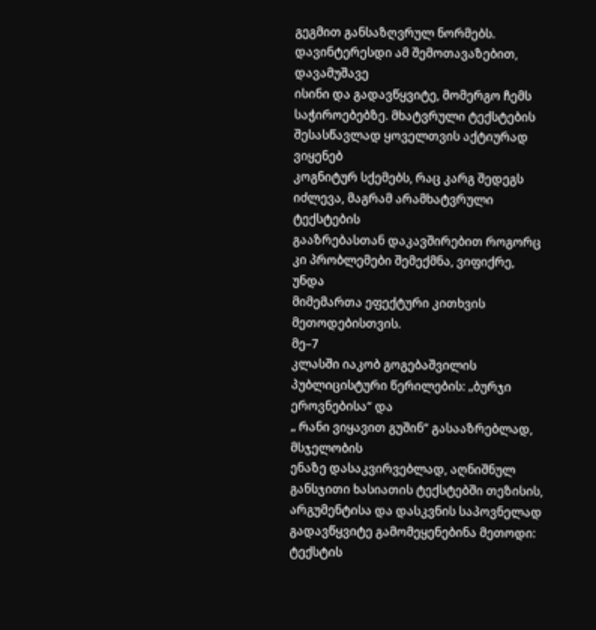გეგმით განსაზღვრულ ნორმებს. დავინტერესდი ამ შემოთავაზებით, დავამუშავე
ისინი და გადავწყვიტე, მომერგო ჩემს
საჭიროებებზე. მხატვრული ტექსტების შესასწავლად ყოველთვის აქტიურად ვიყენებ
კოგნიტურ სქემებს, რაც კარგ შედეგს იძლევა, მაგრამ არამხატვრული ტექსტების
გააზრებასთან დაკავშირებით როგორც კი პრობლემები შემექმნა, ვიფიქრე, უნდა
მიმემართა ეფექტური კითხვის მეთოდებისთვის.
მე–7
კლასში იაკობ გოგებაშვილის პუბლიცისტური წერილების: „ბურჯი ეროვნებისა“ და
„ რანი ვიყავით გუშინ“ გასააზრებლად, მსჯელობის
ენაზე დასაკვირვებლად, აღნიშნულ განსჯითი ხასიათის ტექსტებში თეზისის, არგუმენტისა და დასკვნის საპოვნელად
გადავწყვიტე გამომეყენებინა მეთოდი: ტექსტის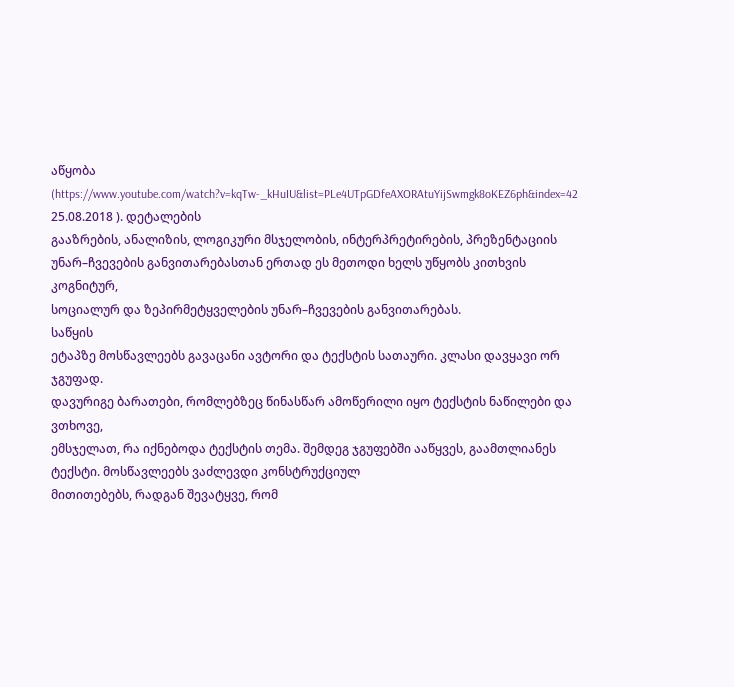აწყობა (https://www.youtube.com/watch?v=kqTw-_kHuIU&list=PLe4UTpGDfeAXORAtuYijSwmgk8oKEZ6ph&index=42 25.08.2018 ). დეტალების
გააზრების, ანალიზის, ლოგიკური მსჯელობის, ინტერპრეტირების, პრეზენტაციის
უნარ–ჩვევების განვითარებასთან ერთად ეს მეთოდი ხელს უწყობს კითხვის კოგნიტურ,
სოციალურ და ზეპირმეტყველების უნარ–ჩვევების განვითარებას.
საწყის
ეტაპზე მოსწავლეებს გავაცანი ავტორი და ტექსტის სათაური. კლასი დავყავი ორ ჯგუფად.
დავურიგე ბარათები, რომლებზეც წინასწარ ამოწერილი იყო ტექსტის ნაწილები და ვთხოვე,
ემსჯელათ, რა იქნებოდა ტექსტის თემა. შემდეგ ჯგუფებში ააწყვეს, გაამთლიანეს ტექსტი. მოსწავლეებს ვაძლევდი კონსტრუქციულ
მითითებებს, რადგან შევატყვე, რომ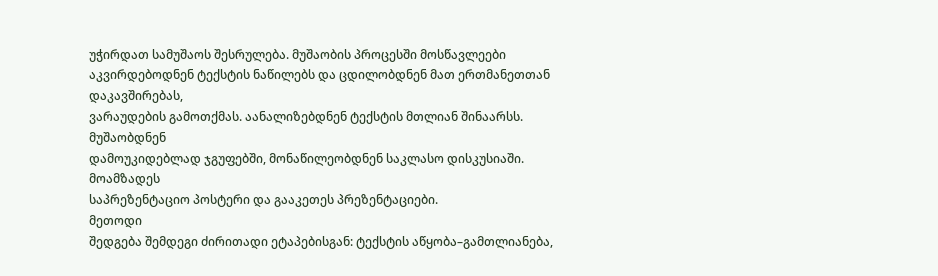უჭირდათ სამუშაოს შესრულება. მუშაობის პროცესში მოსწავლეები
აკვირდებოდნენ ტექსტის ნაწილებს და ცდილობდნენ მათ ერთმანეთთან დაკავშირებას,
ვარაუდების გამოთქმას. აანალიზებდნენ ტექსტის მთლიან შინაარსს. მუშაობდნენ
დამოუკიდებლად ჯგუფებში, მონაწილეობდნენ საკლასო დისკუსიაში. მოამზადეს
საპრეზენტაციო პოსტერი და გააკეთეს პრეზენტაციები.
მეთოდი
შედგება შემდეგი ძირითადი ეტაპებისგან: ტექსტის აწყობა–გამთლიანება,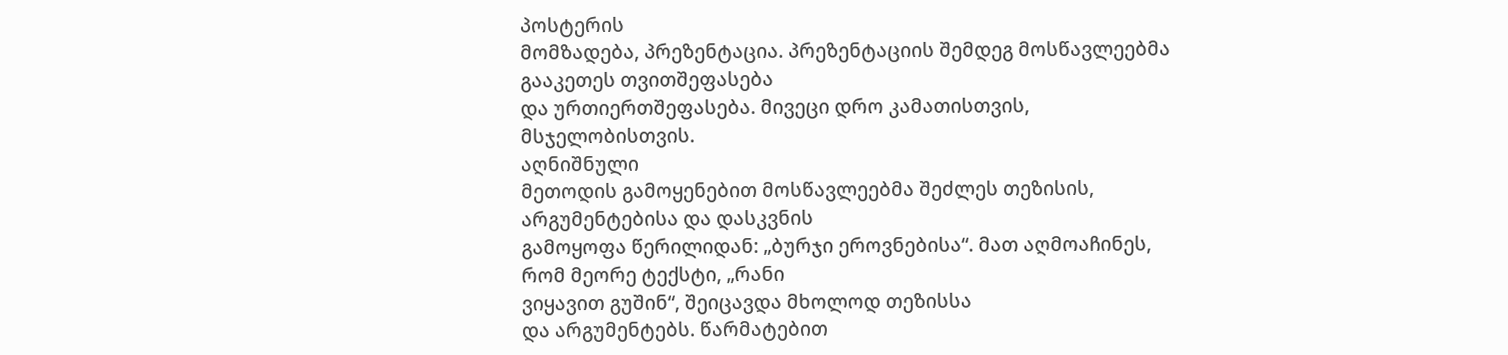პოსტერის
მომზადება, პრეზენტაცია. პრეზენტაციის შემდეგ მოსწავლეებმა გააკეთეს თვითშეფასება
და ურთიერთშეფასება. მივეცი დრო კამათისთვის, მსჯელობისთვის.
აღნიშნული
მეთოდის გამოყენებით მოსწავლეებმა შეძლეს თეზისის, არგუმენტებისა და დასკვნის
გამოყოფა წერილიდან: „ბურჯი ეროვნებისა“. მათ აღმოაჩინეს, რომ მეორე ტექსტი, „რანი
ვიყავით გუშინ“, შეიცავდა მხოლოდ თეზისსა
და არგუმენტებს. წარმატებით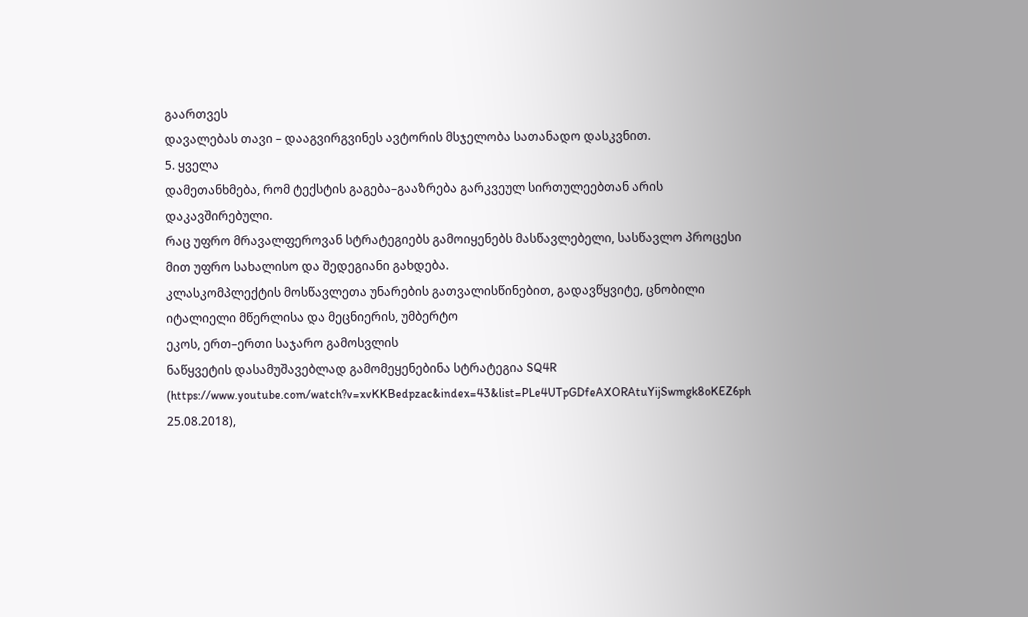გაართვეს
დავალებას თავი – დააგვირგვინეს ავტორის მსჯელობა სათანადო დასკვნით.
5. ყველა
დამეთანხმება, რომ ტექსტის გაგება–გააზრება გარკვეულ სირთულეებთან არის დაკავშირებული.
რაც უფრო მრავალფეროვან სტრატეგიებს გამოიყენებს მასწავლებელი, სასწავლო პროცესი მით უფრო სახალისო და შედეგიანი გახდება.
კლასკომპლექტის მოსწავლეთა უნარების გათვალისწინებით, გადავწყვიტე, ცნობილი
იტალიელი მწერლისა და მეცნიერის, უმბერტო
ეკოს, ერთ–ერთი საჯარო გამოსვლის
ნაწყვეტის დასამუშავებლად გამომეყენებინა სტრატეგია SQ4R (https://www.youtube.com/watch?v=xvKKBedpzac&index=43&list=PLe4UTpGDfeAXORAtuYijSwmgk8oKEZ6ph
25.08.2018),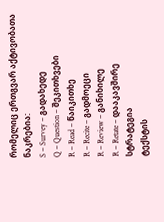რომელიც ერთგვარ აქტივობათა
ნაკრებია:
S – Survey – გადახედე
Q – Question – შეკითხვები
R – Read – წაიკითხე
R – Recite – გადმოეცი
R – Review – განიხილე
R – Retate – დააკავშირე
სტრატეგია
ტექსტის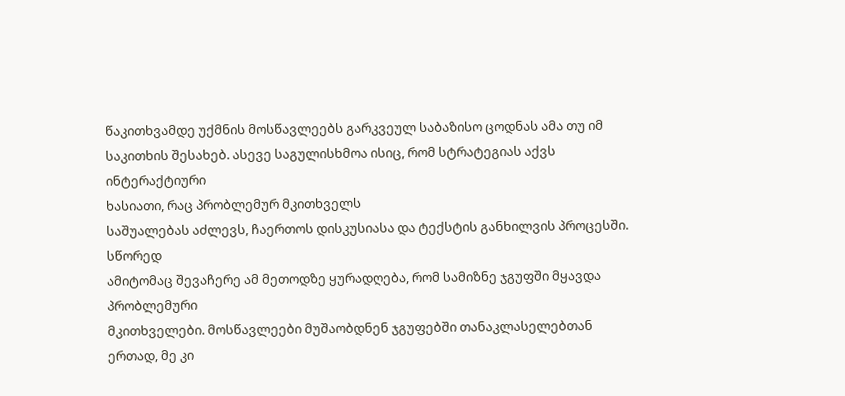წაკითხვამდე უქმნის მოსწავლეებს გარკვეულ საბაზისო ცოდნას ამა თუ იმ
საკითხის შესახებ. ასევე საგულისხმოა ისიც, რომ სტრატეგიას აქვს ინტერაქტიური
ხასიათი, რაც პრობლემურ მკითხველს
საშუალებას აძლევს, ჩაერთოს დისკუსიასა და ტექსტის განხილვის პროცესში. სწორედ
ამიტომაც შევაჩერე ამ მეთოდზე ყურადღება, რომ სამიზნე ჯგუფში მყავდა პრობლემური
მკითხველები. მოსწავლეები მუშაობდნენ ჯგუფებში თანაკლასელებთან ერთად, მე კი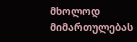მხოლოდ მიმართულებას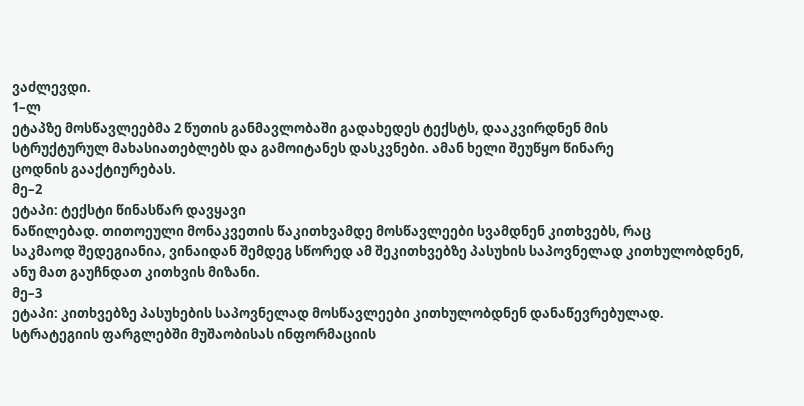ვაძლევდი.
1–ლ
ეტაპზე მოსწავლეებმა 2 წუთის განმავლობაში გადახედეს ტექსტს, დააკვირდნენ მის
სტრუქტურულ მახასიათებლებს და გამოიტანეს დასკვნები. ამან ხელი შეუწყო წინარე
ცოდნის გააქტიურებას.
მე–2
ეტაპი: ტექსტი წინასწარ დავყავი
ნაწილებად. თითოეული მონაკვეთის წაკითხვამდე მოსწავლეები სვამდნენ კითხვებს, რაც
საკმაოდ შედეგიანია, ვინაიდან შემდეგ სწორედ ამ შეკითხვებზე პასუხის საპოვნელად კითხულობდნენ,
ანუ მათ გაუჩნდათ კითხვის მიზანი.
მე–3
ეტაპი: კითხვებზე პასუხების საპოვნელად მოსწავლეები კითხულობდნენ დანაწევრებულად.
სტრატეგიის ფარგლებში მუშაობისას ინფორმაციის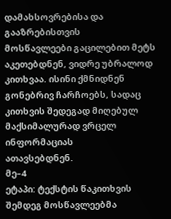დამახსოვრებისა და გააზრებისთვის
მოსწავლეები გაცილებით მეტს აკეთებდნენ, ვიდრე უბრალოდ კითხვაა. ისინი ქმნიდნენ
გონებრივ ჩარჩოებს, სადაც კითხვის შედეგად მიღებულ მაქსიმალურად ვრცელ ინფორმაციას
ათავსებდნენ.
მე–4
ეტაპი: ტექსტის წაკითხვის შემდეგ მოსწავლეებმა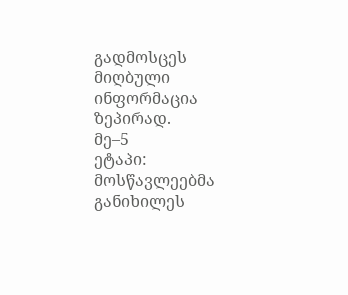გადმოსცეს მიღბული ინფორმაცია
ზეპირად.
მე–5
ეტაპი: მოსწავლეებმა განიხილეს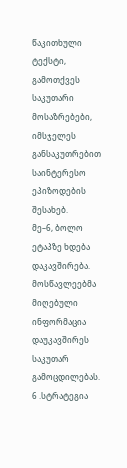წაკითხული ტექსტი, გამოთქვეს საკუთარი მოსაზრებები,
იმსჯელეს განსაკუთრებით საინტერესო ეპიზოდების შესახებ.
მე–6, ბოლო ეტაპზე ხდება დაკავშირება. მოსწავლეებმა მიღებული
ინფორმაცია დაუკავშირეს საკუთარ გამოცდილებას.
6 .სტრატეგია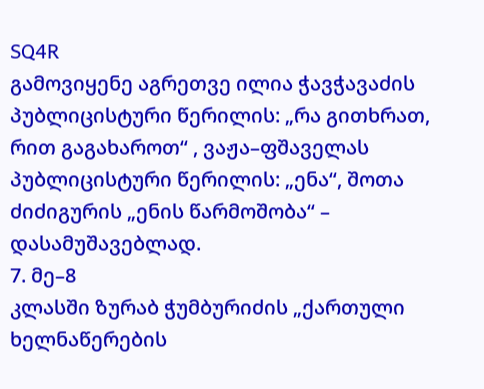SQ4R
გამოვიყენე აგრეთვე ილია ჭავჭავაძის პუბლიცისტური წერილის: „რა გითხრათ,
რით გაგახაროთ“ , ვაჟა–ფშაველას
პუბლიცისტური წერილის: „ენა“, შოთა ძიძიგურის „ენის წარმოშობა“ – დასამუშავებლად.
7. მე–8
კლასში ზურაბ ჭუმბურიძის „ქართული ხელნაწერების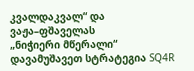კვალდაკვალ“ და ვაჟა–ფშაველას
„ნიჭიერი მწერალი“ დავამუშავეთ სტრატეგია SQ4R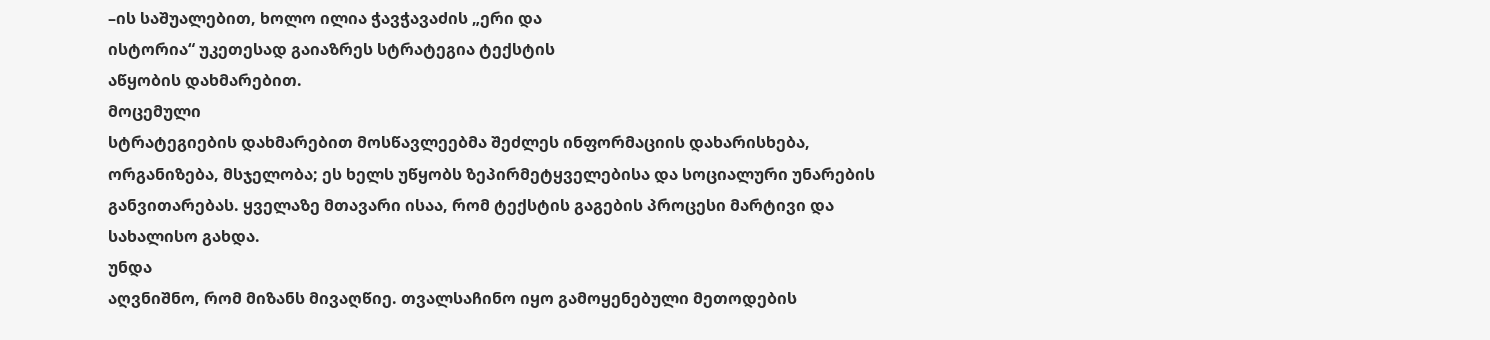–ის საშუალებით, ხოლო ილია ჭავჭავაძის „ერი და
ისტორია“ უკეთესად გაიაზრეს სტრატეგია ტექსტის
აწყობის დახმარებით.
მოცემული
სტრატეგიების დახმარებით მოსწავლეებმა შეძლეს ინფორმაციის დახარისხება,
ორგანიზება, მსჯელობა; ეს ხელს უწყობს ზეპირმეტყველებისა და სოციალური უნარების
განვითარებას. ყველაზე მთავარი ისაა, რომ ტექსტის გაგების პროცესი მარტივი და
სახალისო გახდა.
უნდა
აღვნიშნო, რომ მიზანს მივაღწიე. თვალსაჩინო იყო გამოყენებული მეთოდების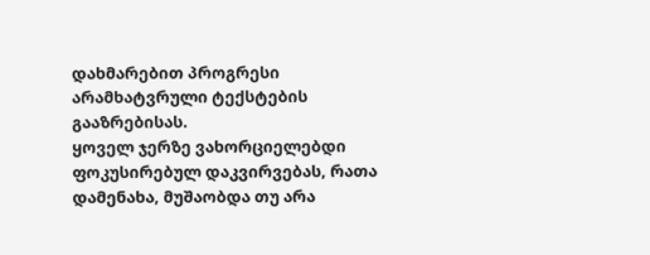დახმარებით პროგრესი არამხატვრული ტექსტების გააზრებისას.
ყოველ ჯერზე ვახორციელებდი
ფოკუსირებულ დაკვირვებას, რათა დამენახა, მუშაობდა თუ არა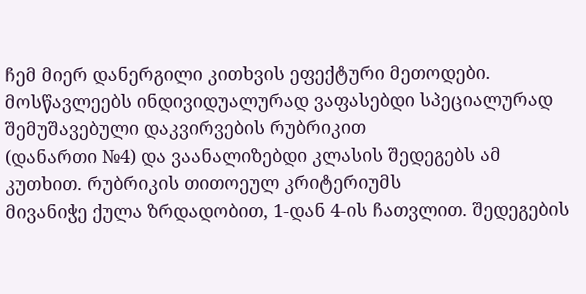ჩემ მიერ დანერგილი კითხვის ეფექტური მეთოდები.
მოსწავლეებს ინდივიდუალურად ვაფასებდი სპეციალურად შემუშავებული დაკვირვების რუბრიკით
(დანართი №4) და ვაანალიზებდი კლასის შედეგებს ამ კუთხით. რუბრიკის თითოეულ კრიტერიუმს
მივანიჭე ქულა ზრდადობით, 1-დან 4-ის ჩათვლით. შედეგების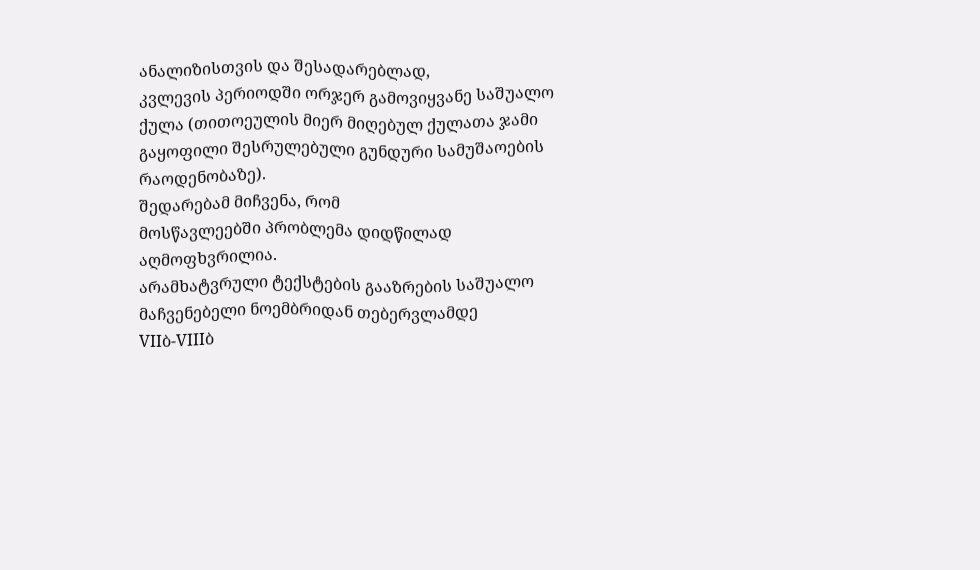ანალიზისთვის და შესადარებლად,
კვლევის პერიოდში ორჯერ გამოვიყვანე საშუალო ქულა (თითოეულის მიერ მიღებულ ქულათა ჯამი
გაყოფილი შესრულებული გუნდური სამუშაოების რაოდენობაზე).
შედარებამ მიჩვენა, რომ
მოსწავლეებში პრობლემა დიდწილად აღმოფხვრილია.
არამხატვრული ტექსტების გააზრების საშუალო მაჩვენებელი ნოემბრიდან თებერვლამდე
VIIბ-VIIIბ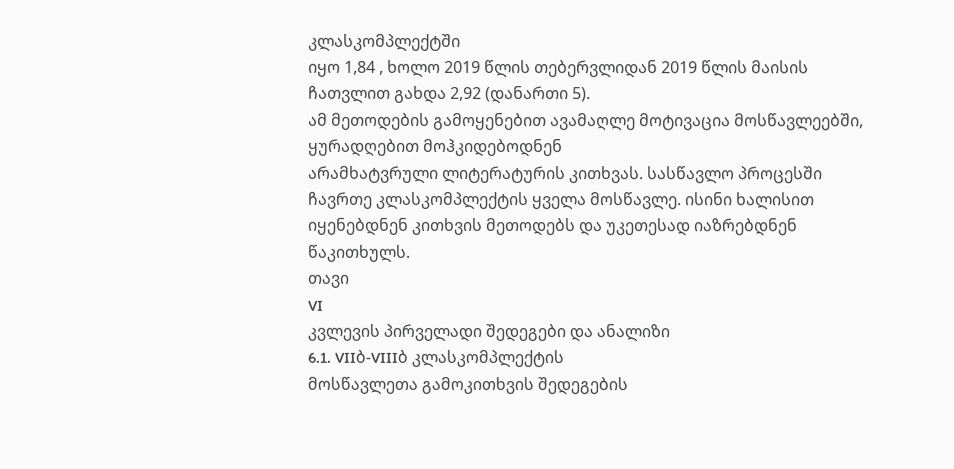კლასკომპლექტში
იყო 1,84 , ხოლო 2019 წლის თებერვლიდან 2019 წლის მაისის ჩათვლით გახდა 2,92 (დანართი 5).
ამ მეთოდების გამოყენებით ავამაღლე მოტივაცია მოსწავლეებში, ყურადღებით მოჰკიდებოდნენ
არამხატვრული ლიტერატურის კითხვას. სასწავლო პროცესში ჩავრთე კლასკომპლექტის ყველა მოსწავლე. ისინი ხალისით
იყენებდნენ კითხვის მეთოდებს და უკეთესად იაზრებდნენ წაკითხულს.
თავი
VI
კვლევის პირველადი შედეგები და ანალიზი
6.1. VIIბ-VIIIბ კლასკომპლექტის
მოსწავლეთა გამოკითხვის შედეგების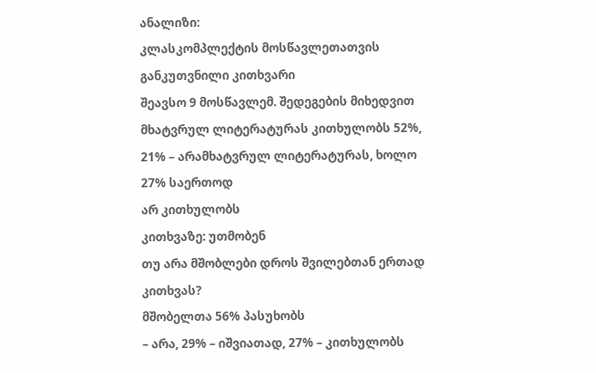ანალიზი:
კლასკომპლექტის მოსწავლეთათვის განკუთვნილი კითხვარი
შეავსო 9 მოსწავლემ. შედეგების მიხედვით მხატვრულ ლიტერატურას კითხულობს 52%, 21% – არამხატვრულ ლიტერატურას, ხოლო 27% საერთოდ
არ კითხულობს
კითხვაზე: უთმობენ
თუ არა მშობლები დროს შვილებთან ერთად კითხვას?
მშობელთა 56% პასუხობს
– არა, 29% – იშვიათად, 27% – კითხულობს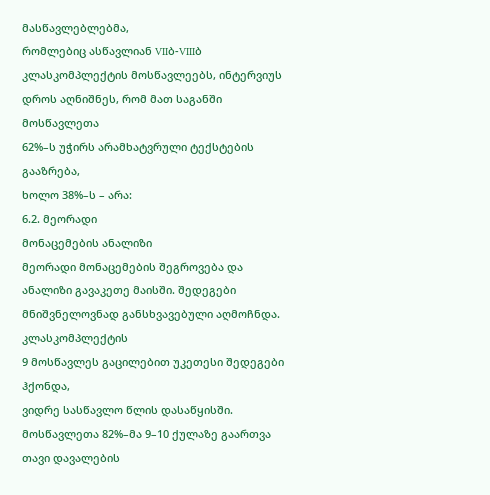მასწავლებლებმა,
რომლებიც ასწავლიან VIIბ-VIIIბ
კლასკომპლექტის მოსწავლეებს, ინტერვიუს დროს აღნიშნეს, რომ მათ საგანში მოსწავლეთა
62%–ს უჭირს არამხატვრული ტექსტების გააზრება,
ხოლო 38%–ს – არა:
6.2. მეორადი
მონაცემების ანალიზი
მეორადი მონაცემების შეგროვება და
ანალიზი გავაკეთე მაისში. შედეგები მნიშვნელოვნად განსხვავებული აღმოჩნდა. კლასკომპლექტის
9 მოსწავლეს გაცილებით უკეთესი შედეგები ჰქონდა,
ვიდრე სასწავლო წლის დასაწყისში. მოსწავლეთა 82%–მა 9–10 ქულაზე გაართვა თავი დავალების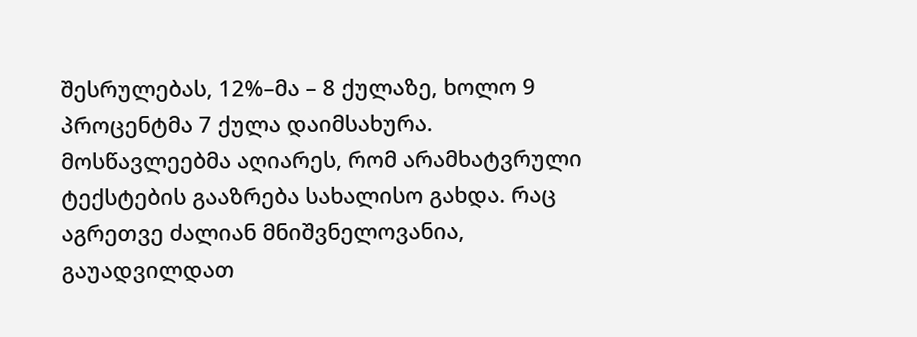შესრულებას, 12%–მა – 8 ქულაზე, ხოლო 9 პროცენტმა 7 ქულა დაიმსახურა.
მოსწავლეებმა აღიარეს, რომ არამხატვრული
ტექსტების გააზრება სახალისო გახდა. რაც აგრეთვე ძალიან მნიშვნელოვანია, გაუადვილდათ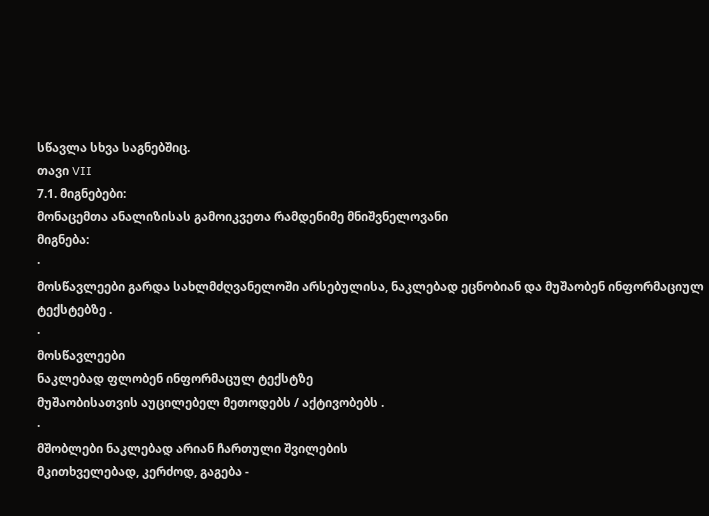სწავლა სხვა საგნებშიც.
თავი VII
7.1. მიგნებები:
მონაცემთა ანალიზისას გამოიკვეთა რამდენიმე მნიშვნელოვანი
მიგნება:
·
მოსწავლეები გარდა სახლმძღვანელოში არსებულისა, ნაკლებად ეცნობიან და მუშაობენ ინფორმაციულ ტექსტებზე .
·
მოსწავლეები
ნაკლებად ფლობენ ინფორმაცულ ტექსტზე
მუშაობისათვის აუცილებელ მეთოდებს / აქტივობებს .
·
მშობლები ნაკლებად არიან ჩართული შვილების
მკითხველებად, კერძოდ, გაგება -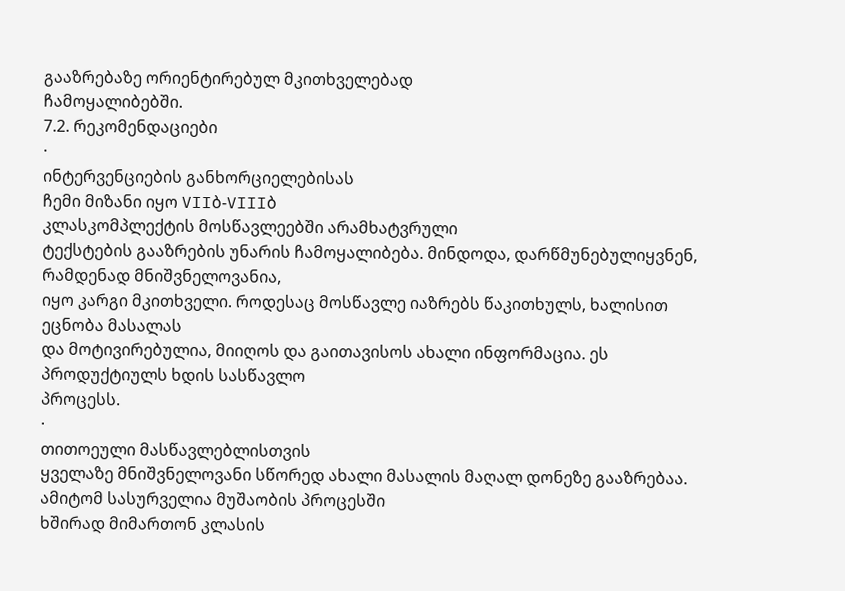გააზრებაზე ორიენტირებულ მკითხველებად
ჩამოყალიბებში.
7.2. რეკომენდაციები
·
ინტერვენციების განხორციელებისას
ჩემი მიზანი იყო VIIბ-VIIIბ
კლასკომპლექტის მოსწავლეებში არამხატვრული
ტექსტების გააზრების უნარის ჩამოყალიბება. მინდოდა, დარწმუნებულიყვნენ, რამდენად მნიშვნელოვანია,
იყო კარგი მკითხველი. როდესაც მოსწავლე იაზრებს წაკითხულს, ხალისით ეცნობა მასალას
და მოტივირებულია, მიიღოს და გაითავისოს ახალი ინფორმაცია. ეს პროდუქტიულს ხდის სასწავლო
პროცესს.
·
თითოეული მასწავლებლისთვის
ყველაზე მნიშვნელოვანი სწორედ ახალი მასალის მაღალ დონეზე გააზრებაა. ამიტომ სასურველია მუშაობის პროცესში
ხშირად მიმართონ კლასის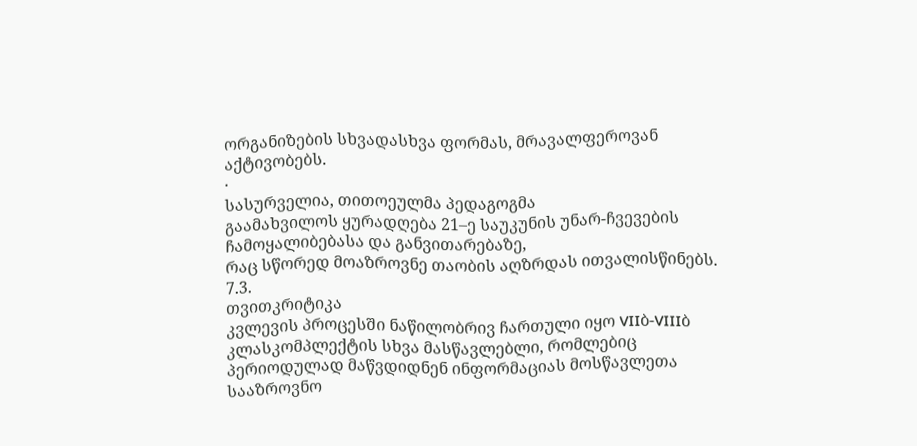ორგანიზების სხვადასხვა ფორმას, მრავალფეროვან აქტივობებს.
·
სასურველია, თითოეულმა პედაგოგმა
გაამახვილოს ყურადღება 21–ე საუკუნის უნარ-ჩვევების ჩამოყალიბებასა და განვითარებაზე,
რაც სწორედ მოაზროვნე თაობის აღზრდას ითვალისწინებს.
7.3.
თვითკრიტიკა
კვლევის პროცესში ნაწილობრივ ჩართული იყო VIIბ-VIIIბ
კლასკომპლექტის სხვა მასწავლებლი, რომლებიც პერიოდულად მაწვდიდნენ ინფორმაციას მოსწავლეთა
სააზროვნო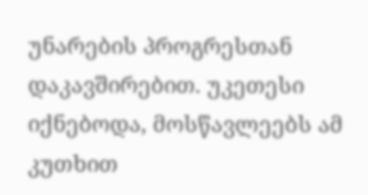უნარების პროგრესთან დაკავშირებით. უკეთესი იქნებოდა, მოსწავლეებს ამ კუთხით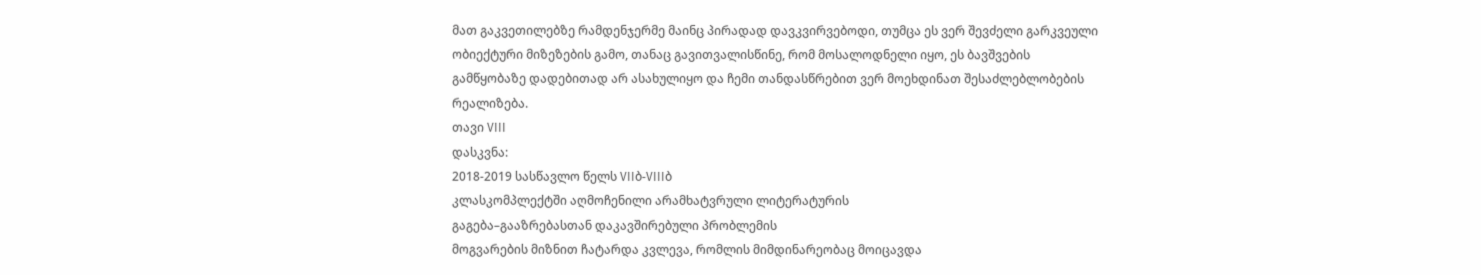მათ გაკვეთილებზე რამდენჯერმე მაინც პირადად დავკვირვებოდი, თუმცა ეს ვერ შევძელი გარკვეული
ობიექტური მიზეზების გამო, თანაც გავითვალისწინე, რომ მოსალოდნელი იყო, ეს ბავშვების
გამწყობაზე დადებითად არ ასახულიყო და ჩემი თანდასწრებით ვერ მოეხდინათ შესაძლებლობების
რეალიზება.
თავი VIII
დასკვნა:
2018-2019 სასწავლო წელს VIIბ-VIIIბ
კლასკომპლექტში აღმოჩენილი არამხატვრული ლიტერატურის
გაგება–გააზრებასთან დაკავშირებული პრობლემის
მოგვარების მიზნით ჩატარდა კვლევა, რომლის მიმდინარეობაც მოიცავდა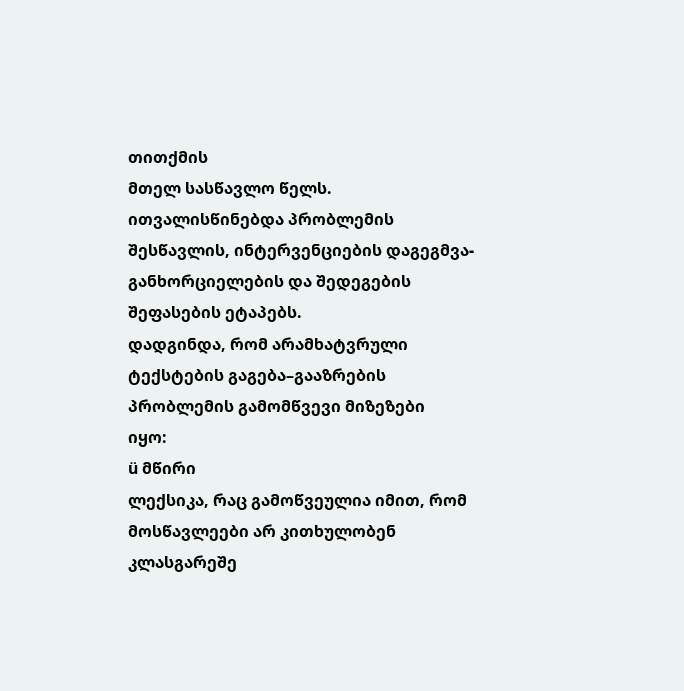თითქმის
მთელ სასწავლო წელს. ითვალისწინებდა პრობლემის
შესწავლის, ინტერვენციების დაგეგმვა-განხორციელების და შედეგების შეფასების ეტაპებს.
დადგინდა, რომ არამხატვრული ტექსტების გაგება–გააზრების პრობლემის გამომწვევი მიზეზები
იყო:
ü მწირი
ლექსიკა, რაც გამოწვეულია იმით, რომ მოსწავლეები არ კითხულობენ კლასგარეშე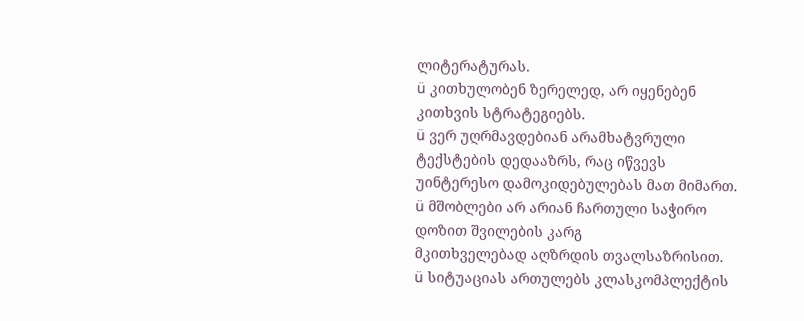ლიტერატურას.
ü კითხულობენ ზერელედ, არ იყენებენ კითხვის სტრატეგიებს.
ü ვერ უღრმავდებიან არამხატვრული ტექსტების დედააზრს, რაც იწვევს
უინტერესო დამოკიდებულებას მათ მიმართ.
ü მშობლები არ არიან ჩართული საჭირო დოზით შვილების კარგ
მკითხველებად აღზრდის თვალსაზრისით.
ü სიტუაციას ართულებს კლასკომპლექტის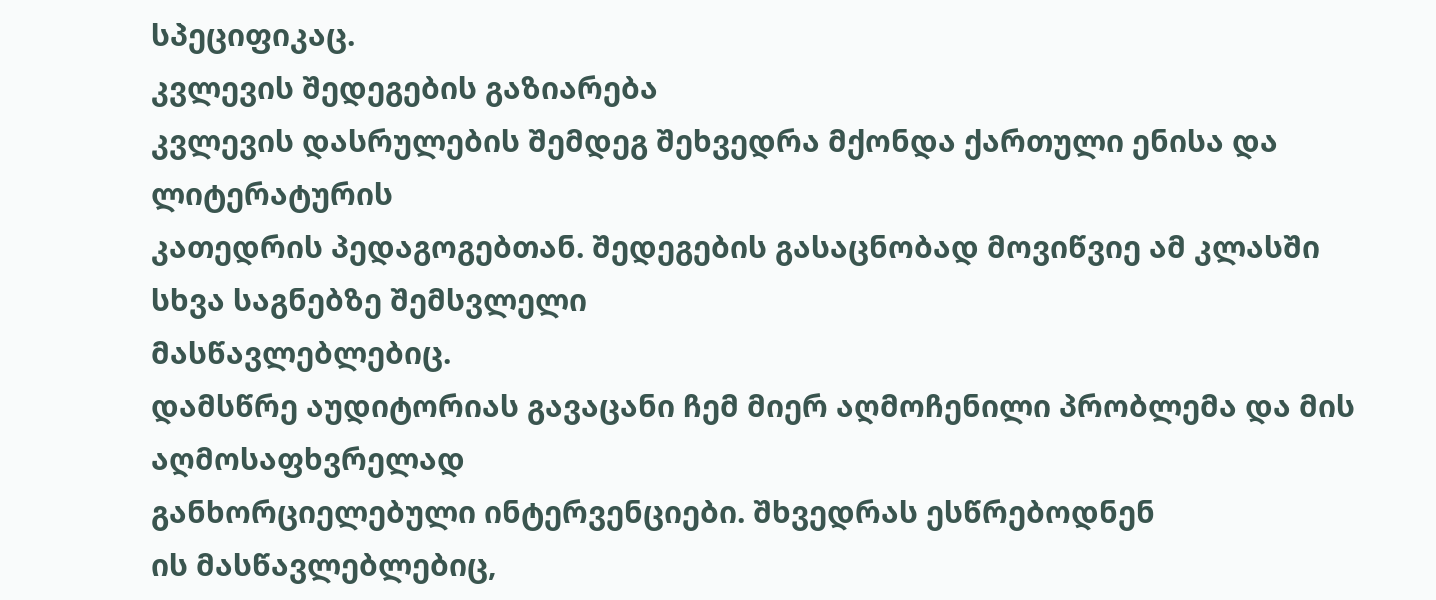სპეციფიკაც.
კვლევის შედეგების გაზიარება
კვლევის დასრულების შემდეგ შეხვედრა მქონდა ქართული ენისა და ლიტერატურის
კათედრის პედაგოგებთან. შედეგების გასაცნობად მოვიწვიე ამ კლასში სხვა საგნებზე შემსვლელი
მასწავლებლებიც.
დამსწრე აუდიტორიას გავაცანი ჩემ მიერ აღმოჩენილი პრობლემა და მის აღმოსაფხვრელად
განხორციელებული ინტერვენციები. შხვედრას ესწრებოდნენ
ის მასწავლებლებიც,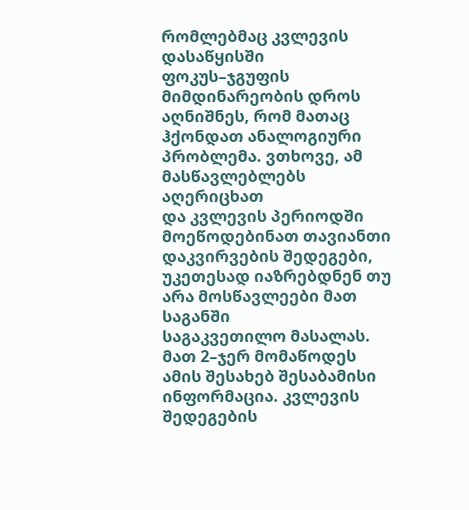რომლებმაც კვლევის დასაწყისში ფოკუს–ჯგუფის მიმდინარეობის დროს
აღნიშნეს, რომ მათაც ჰქონდათ ანალოგიური პრობლემა. ვთხოვე, ამ მასწავლებლებს აღერიცხათ
და კვლევის პერიოდში მოეწოდებინათ თავიანთი დაკვირვების შედეგები, უკეთესად იაზრებდნენ თუ არა მოსწავლეები მათ საგანში
საგაკვეთილო მასალას. მათ 2–ჯერ მომაწოდეს ამის შესახებ შესაბამისი ინფორმაცია. კვლევის
შედეგების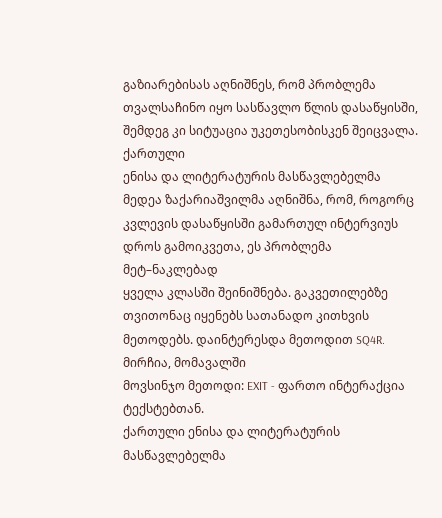გაზიარებისას აღნიშნეს, რომ პრობლემა თვალსაჩინო იყო სასწავლო წლის დასაწყისში,
შემდეგ კი სიტუაცია უკეთესობისკენ შეიცვალა.
ქართული
ენისა და ლიტერატურის მასწავლებელმა მედეა ზაქარიაშვილმა აღნიშნა, რომ, როგორც
კვლევის დასაწყისში გამართულ ინტერვიუს დროს გამოიკვეთა, ეს პრობლემა მეტ–ნაკლებად
ყველა კლასში შეინიშნება. გაკვეთილებზე თვითონაც იყენებს სათანადო კითხვის
მეთოდებს. დაინტერესდა მეთოდით SQ4R. მირჩია, მომავალში
მოვსინჯო მეთოდი: EXIT - ფართო ინტერაქცია ტექსტებთან.
ქართული ენისა და ლიტერატურის მასწავლებელმა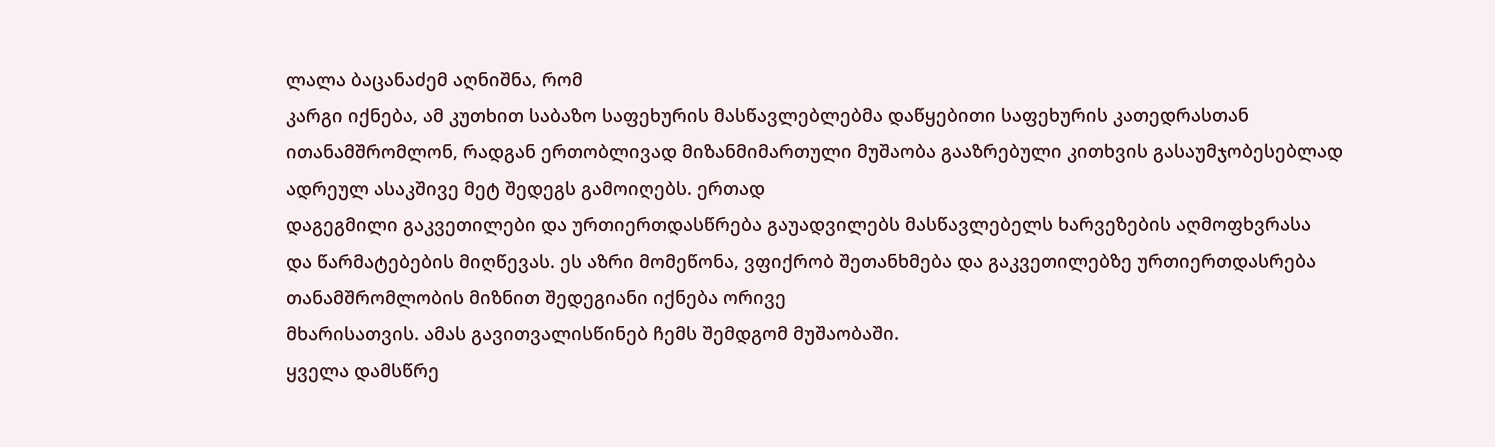ლალა ბაცანაძემ აღნიშნა, რომ
კარგი იქნება, ამ კუთხით საბაზო საფეხურის მასწავლებლებმა დაწყებითი საფეხურის კათედრასთან
ითანამშრომლონ, რადგან ერთობლივად მიზანმიმართული მუშაობა გააზრებული კითხვის გასაუმჯობესებლად
ადრეულ ასაკშივე მეტ შედეგს გამოიღებს. ერთად
დაგეგმილი გაკვეთილები და ურთიერთდასწრება გაუადვილებს მასწავლებელს ხარვეზების აღმოფხვრასა
და წარმატებების მიღწევას. ეს აზრი მომეწონა, ვფიქრობ შეთანხმება და გაკვეთილებზე ურთიერთდასრება
თანამშრომლობის მიზნით შედეგიანი იქნება ორივე
მხარისათვის. ამას გავითვალისწინებ ჩემს შემდგომ მუშაობაში.
ყველა დამსწრე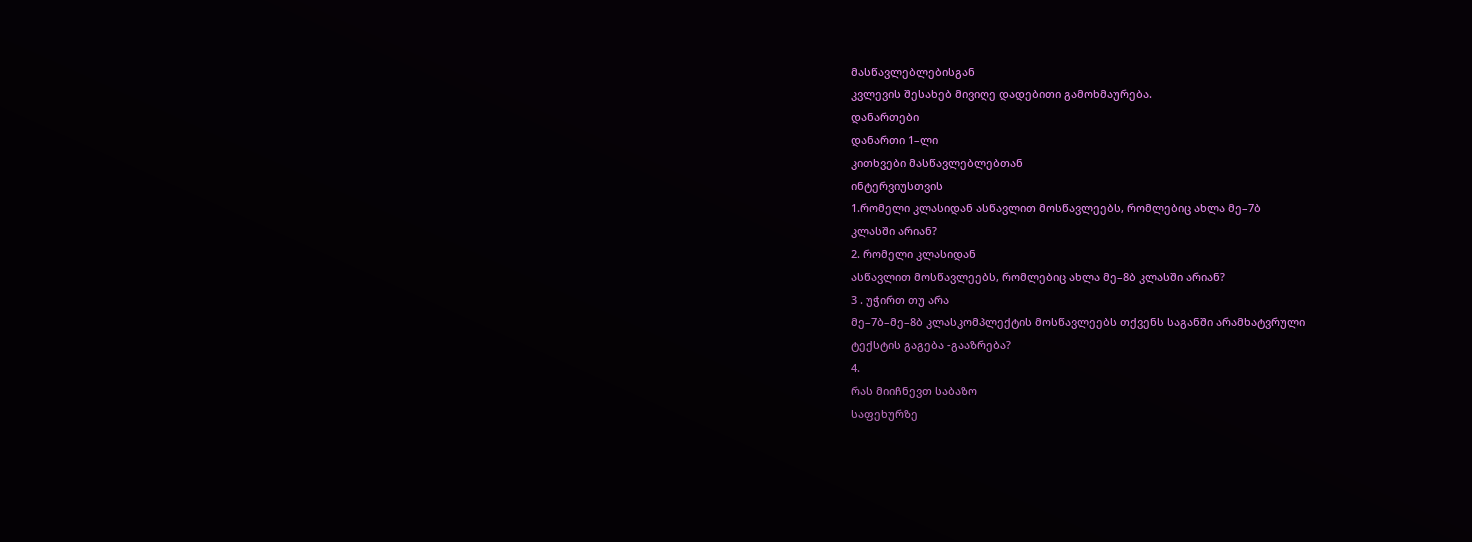მასწავლებლებისგან
კვლევის შესახებ მივიღე დადებითი გამოხმაურება.
დანართები
დანართი 1–ლი
კითხვები მასწავლებლებთან
ინტერვიუსთვის
1.რომელი კლასიდან ასწავლით მოსწავლეებს, რომლებიც ახლა მე–7ბ
კლასში არიან?
2. რომელი კლასიდან
ასწავლით მოსწავლეებს, რომლებიც ახლა მე–8ბ კლასში არიან?
3 . უჭირთ თუ არა
მე–7ბ–მე–8ბ კლასკომპლექტის მოსწავლეებს თქვენს საგანში არამხატვრული
ტექსტის გაგება -გააზრება?
4.
რას მიიჩნევთ საბაზო
საფეხურზე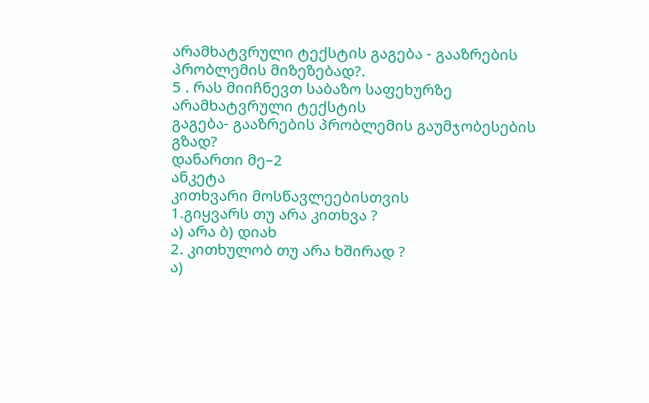არამხატვრული ტექსტის გაგება - გააზრების პრობლემის მიზეზებად?.
5 . რას მიიჩნევთ საბაზო საფეხურზე არამხატვრული ტექსტის
გაგება- გააზრების პრობლემის გაუმჯობესების
გზად?
დანართი მე–2
ანკეტა
კითხვარი მოსწავლეებისთვის
1.გიყვარს თუ არა კითხვა ?
ა) არა ბ) დიახ
2. კითხულობ თუ არა ხშირად ?
ა)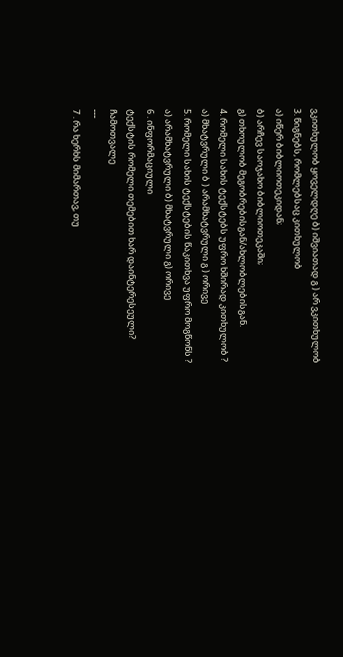ვკითხულობ ყოველდღე ბ) იშვიათად გ ) არ ვკითხულობ
3. წიგნებს, რომლებსაც კითხულობ
ა) იწერ ბიბლიოთეკიდან;
ბ) არჩევ საოჯახო ბიბლიოთეკაში;
გ) თხოულობ მეგობრებისგან/ახლობლებისგან.
4. რომელი სახის ტექსტებს უფრო ხშირად კითხულობ ?
ა) მხატვრული ბ ) არამხატვრული გ ) ორივე
5. რომელი სახის ტექსტების წაკითხვა უფრო მოგწონს ?
ა) არამხატვრული ბ) მხატვრული გ) ორივე
6 . ინფორმაციული
ტექსტის რომელი თემებით ხარ დაინტერესეული?
ჩამოთვალე
---
7 . რა ხერხს მიმართავ, თუ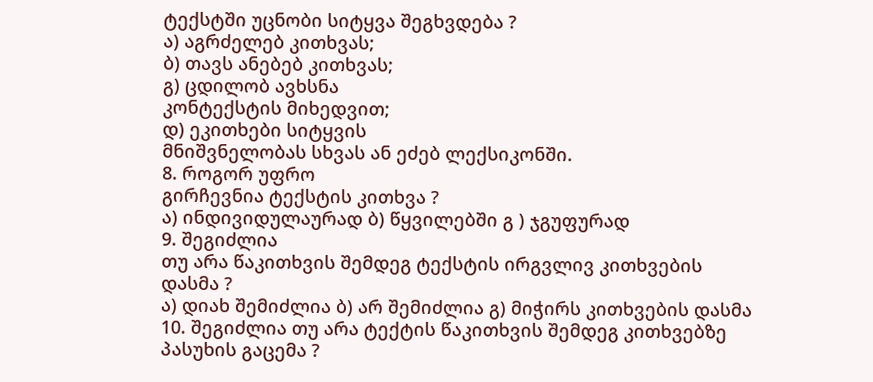ტექსტში უცნობი სიტყვა შეგხვდება ?
ა) აგრძელებ კითხვას;
ბ) თავს ანებებ კითხვას;
გ) ცდილობ ავხსნა
კონტექსტის მიხედვით;
დ) ეკითხები სიტყვის
მნიშვნელობას სხვას ან ეძებ ლექსიკონში.
8. როგორ უფრო
გირჩევნია ტექსტის კითხვა ?
ა) ინდივიდულაურად ბ) წყვილებში გ ) ჯგუფურად
9. შეგიძლია
თუ არა წაკითხვის შემდეგ ტექსტის ირგვლივ კითხვების
დასმა ?
ა) დიახ შემიძლია ბ) არ შემიძლია გ) მიჭირს კითხვების დასმა
10. შეგიძლია თუ არა ტექტის წაკითხვის შემდეგ კითხვებზე
პასუხის გაცემა ?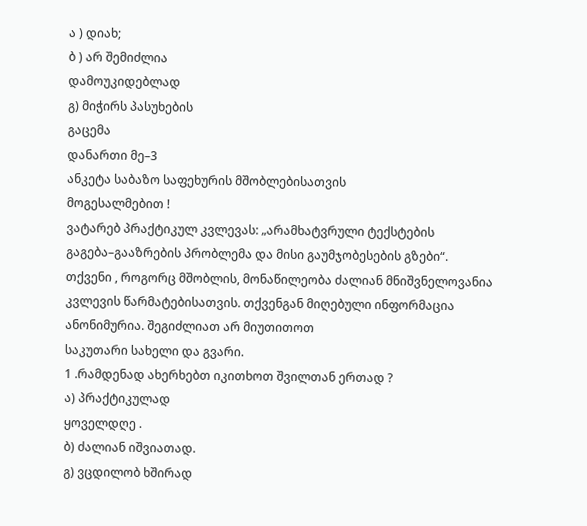ა ) დიახ;
ბ ) არ შემიძლია
დამოუკიდებლად
გ) მიჭირს პასუხების
გაცემა
დანართი მე–3
ანკეტა საბაზო საფეხურის მშობლებისათვის
მოგესალმებით !
ვატარებ პრაქტიკულ კვლევას: „არამხატვრული ტექსტების გაგება–გააზრების პრობლემა და მისი გაუმჯობესების გზები“.
თქვენი , როგორც მშობლის, მონაწილეობა ძალიან მნიშვნელოვანია
კვლევის წარმატებისათვის. თქვენგან მიღებული ინფორმაცია ანონიმურია. შეგიძლიათ არ მიუთითოთ
საკუთარი სახელი და გვარი.
1 .რამდენად ახერხებთ იკითხოთ შვილთან ერთად ?
ა) პრაქტიკულად
ყოველდღე .
ბ) ძალიან იშვიათად.
გ) ვცდილობ ხშირად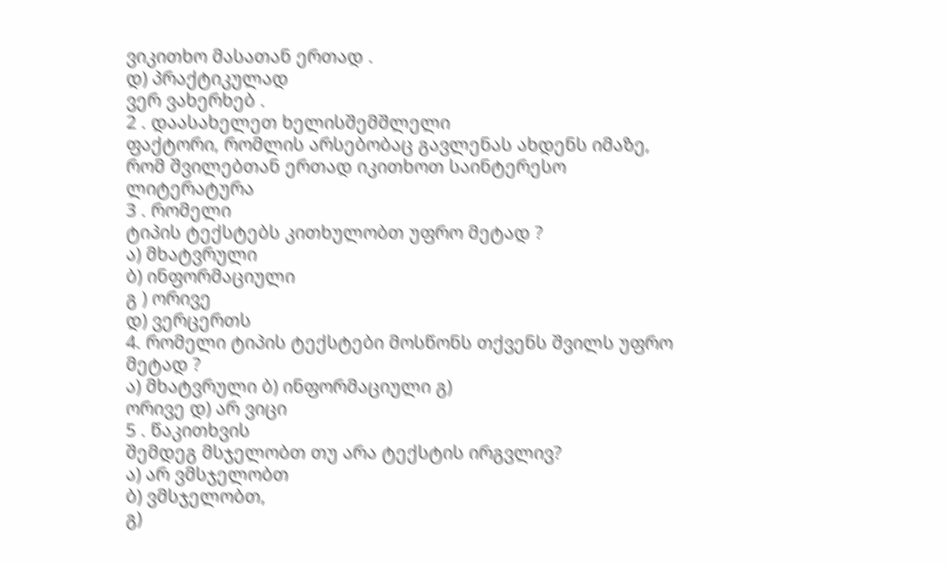ვიკითხო მასათან ერთად .
დ) პრაქტიკულად
ვერ ვახერხებ .
2 . დაასახელეთ ხელისშემშლელი
ფაქტორი, რომლის არსებობაც გავლენას ახდენს იმაზე, რომ შვილებთან ერთად იკითხოთ საინტერესო
ლიტერატურა
3 . რომელი
ტიპის ტექსტებს კითხულობთ უფრო მეტად ?
ა) მხატვრული
ბ) ინფორმაციული
გ ) ორივე
დ) ვერცერთს
4. რომელი ტიპის ტექსტები მოსწონს თქვენს შვილს უფრო
მეტად ?
ა) მხატვრული ბ) ინფორმაციული გ)
ორივე დ) არ ვიცი
5 . წაკითხვის
შემდეგ მსჯელობთ თუ არა ტექსტის ირგვლივ?
ა) არ ვმსჯელობთ
ბ) ვმსჯელობთ,
გ)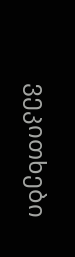ვეკითხები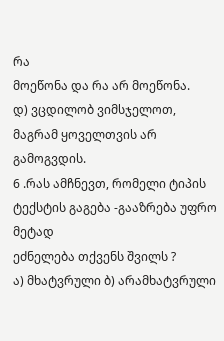რა
მოეწონა და რა არ მოეწონა.
დ) ვცდილობ ვიმსჯელოთ,
მაგრამ ყოველთვის არ გამოგვდის.
6 .რას ამჩნევთ, რომელი ტიპის ტექსტის გაგება -გააზრება უფრო მეტად
ეძნელება თქვენს შვილს ?
ა) მხატვრული ბ) არამხატვრული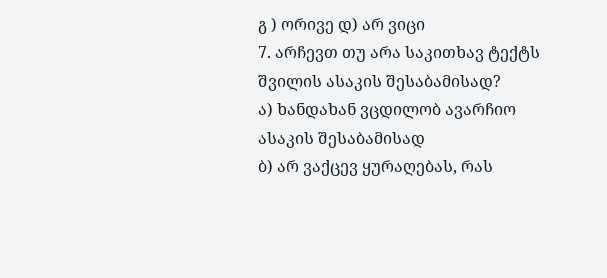გ ) ორივე დ) არ ვიცი
7. არჩევთ თუ არა საკითხავ ტექტს შვილის ასაკის შესაბამისად?
ა) ხანდახან ვცდილობ ავარჩიო ასაკის შესაბამისად
ბ) არ ვაქცევ ყურაღებას, რას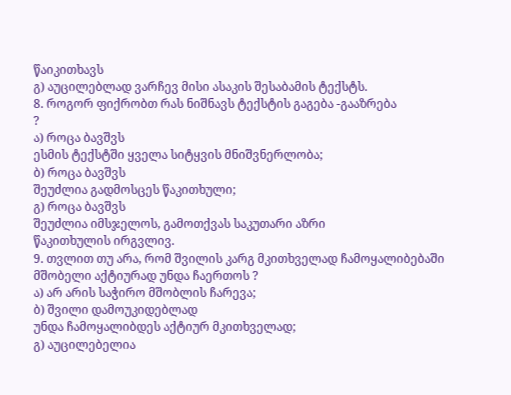წაიკითხავს
გ) აუცილებლად ვარჩევ მისი ასაკის შესაბამის ტექსტს.
8. როგორ ფიქრობთ რას ნიშნავს ტექსტის გაგება -გააზრება
?
ა) როცა ბავშვს
ესმის ტექსტში ყველა სიტყვის მნიშვნერლობა;
ბ) როცა ბავშვს
შეუძლია გადმოსცეს წაკითხული;
გ) როცა ბავშვს
შეუძლია იმსჯელოს, გამოთქვას საკუთარი აზრი
წაკითხულის ირგვლივ.
9. თვლით თუ არა, რომ შვილის კარგ მკითხველად ჩამოყალიბებაში
მშობელი აქტიურად უნდა ჩაერთოს ?
ა) არ არის საჭირო მშობლის ჩარევა;
ბ) შვილი დამოუკიდებლად
უნდა ჩამოყალიბდეს აქტიურ მკითხველად;
გ) აუცილებელია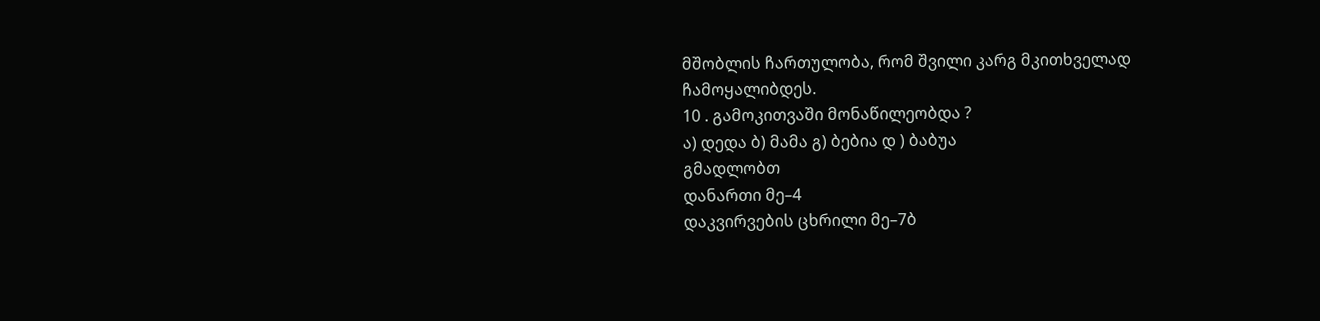მშობლის ჩართულობა, რომ შვილი კარგ მკითხველად
ჩამოყალიბდეს.
10 . გამოკითვაში მონაწილეობდა ?
ა) დედა ბ) მამა გ) ბებია დ ) ბაბუა
გმადლობთ
დანართი მე–4
დაკვირვების ცხრილი მე–7ბ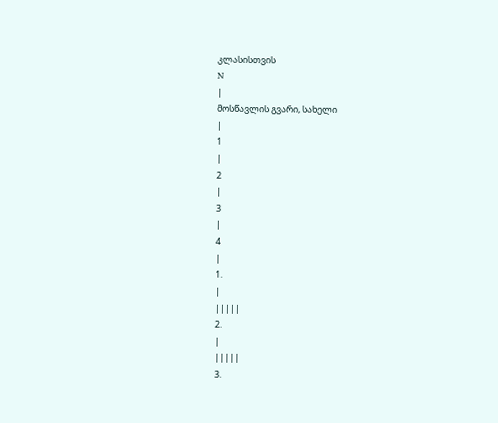კლასისთვის
N
|
მოსწავლის გვარი, სახელი
|
1
|
2
|
3
|
4
|
1.
|
|||||
2.
|
|||||
3.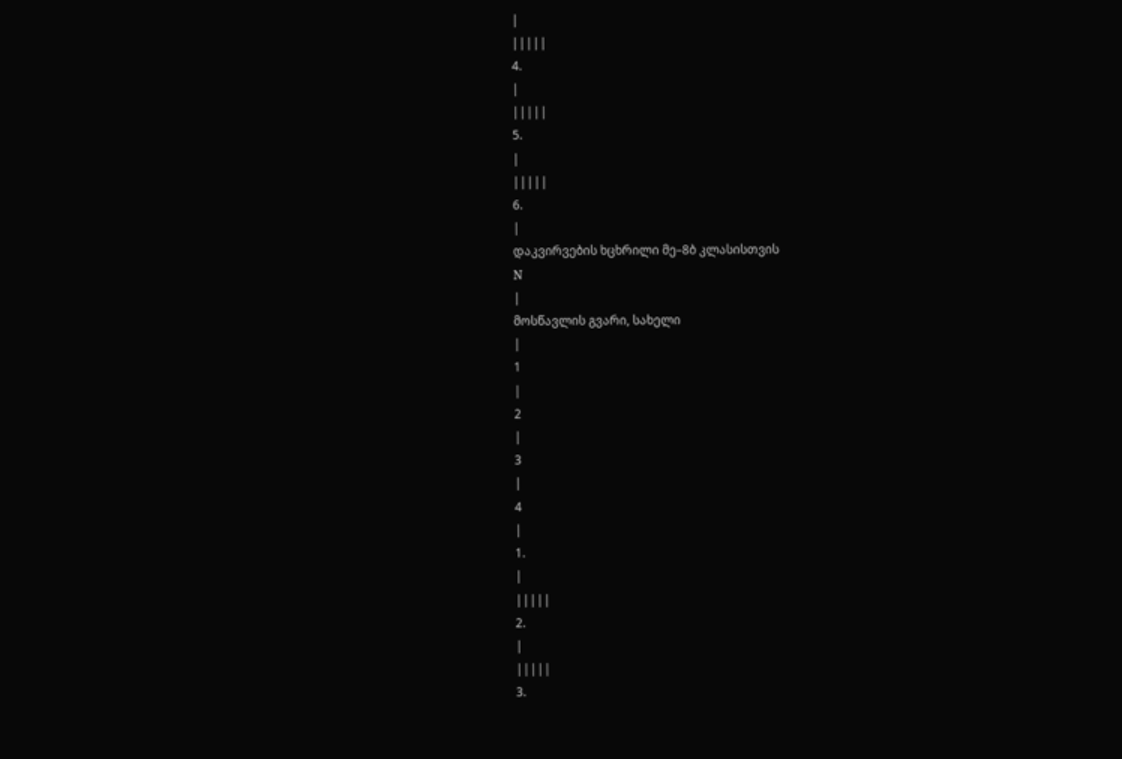|
|||||
4.
|
|||||
5.
|
|||||
6.
|
დაკვირვების ხცხრილი მე–8ბ კლასისთვის
N
|
მოსწავლის გვარი, სახელი
|
1
|
2
|
3
|
4
|
1.
|
|||||
2.
|
|||||
3.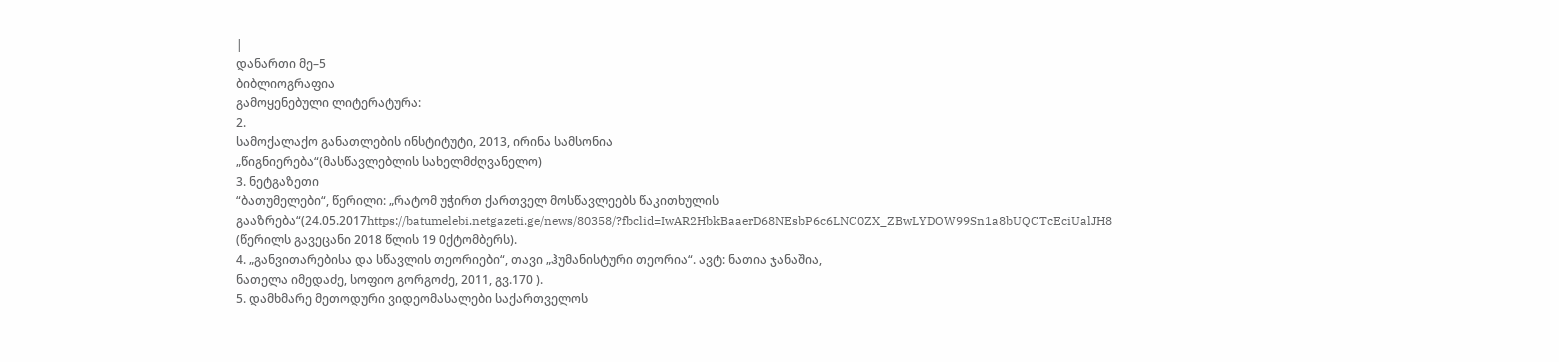|
დანართი მე–5
ბიბლიოგრაფია
გამოყენებული ლიტერატურა:
2.
სამოქალაქო განათლების ინსტიტუტი, 2013, ირინა სამსონია
„წიგნიერება“(მასწავლებლის სახელმძღვანელო)
3. ნეტგაზეთი
“ბათუმელები“, წერილი: „რატომ უჭირთ ქართველ მოსწავლეებს წაკითხულის გააზრება“(24.05.2017https://batumelebi.netgazeti.ge/news/80358/?fbclid=IwAR2HbkBaaerD68NEsbP6c6LNC0ZX_ZBwLYDOW99Sn1a8bUQCTcEciUalJH8
(წერილს გავეცანი 2018 წლის 19 0ქტომბერს).
4. „განვითარებისა და სწავლის თეორიები“, თავი „ჰუმანისტური თეორია“. ავტ: ნათია ჯანაშია,
ნათელა იმედაძე, სოფიო გორგოძე, 2011, გვ.170 ).
5. დამხმარე მეთოდური ვიდეომასალები საქართველოს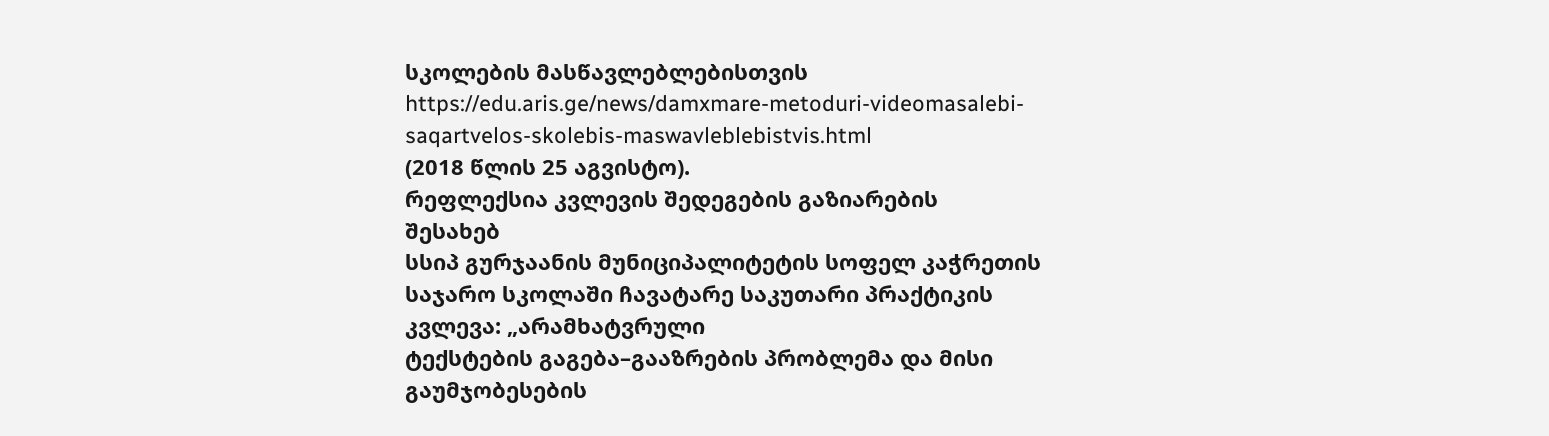სკოლების მასწავლებლებისთვის https://edu.aris.ge/news/damxmare-metoduri-videomasalebi-saqartvelos-skolebis-maswavleblebistvis.html
(2018 წლის 25 აგვისტო).
რეფლექსია კვლევის შედეგების გაზიარების
შესახებ
სსიპ გურჯაანის მუნიციპალიტეტის სოფელ კაჭრეთის საჯარო სკოლაში ჩავატარე საკუთარი პრაქტიკის
კვლევა: „არამხატვრული
ტექსტების გაგება–გააზრების პრობლემა და მისი
გაუმჯობესების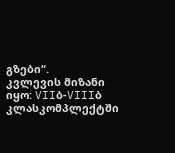გზები“.
კვლევის მიზანი იყო: VIIბ-VIIIბ
კლასკომპლექტში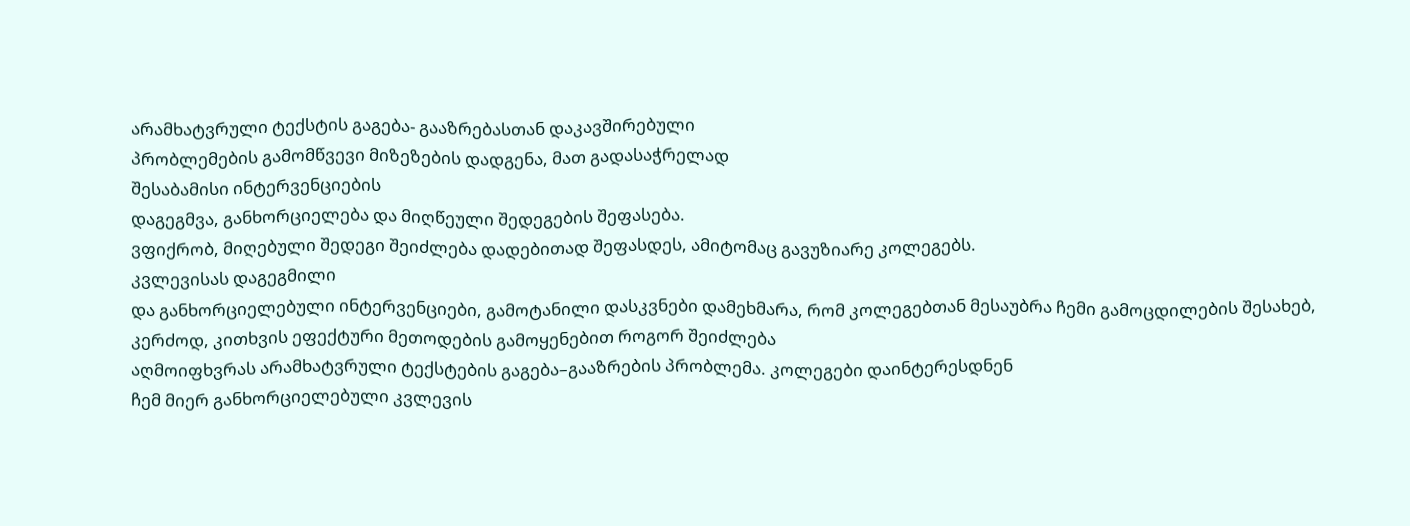არამხატვრული ტექსტის გაგება- გააზრებასთან დაკავშირებული
პრობლემების გამომწვევი მიზეზების დადგენა, მათ გადასაჭრელად
შესაბამისი ინტერვენციების
დაგეგმვა, განხორციელება და მიღწეული შედეგების შეფასება.
ვფიქრობ, მიღებული შედეგი შეიძლება დადებითად შეფასდეს, ამიტომაც გავუზიარე კოლეგებს.
კვლევისას დაგეგმილი
და განხორციელებული ინტერვენციები, გამოტანილი დასკვნები დამეხმარა, რომ კოლეგებთან მესაუბრა ჩემი გამოცდილების შესახებ, კერძოდ, კითხვის ეფექტური მეთოდების გამოყენებით როგორ შეიძლება
აღმოიფხვრას არამხატვრული ტექსტების გაგება–გააზრების პრობლემა. კოლეგები დაინტერესდნენ
ჩემ მიერ განხორციელებული კვლევის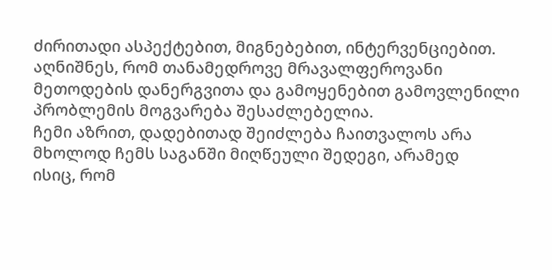ძირითადი ასპექტებით, მიგნებებით, ინტერვენციებით. აღნიშნეს, რომ თანამედროვე მრავალფეროვანი
მეთოდების დანერგვითა და გამოყენებით გამოვლენილი
პრობლემის მოგვარება შესაძლებელია.
ჩემი აზრით, დადებითად შეიძლება ჩაითვალოს არა მხოლოდ ჩემს საგანში მიღწეული შედეგი, არამედ
ისიც, რომ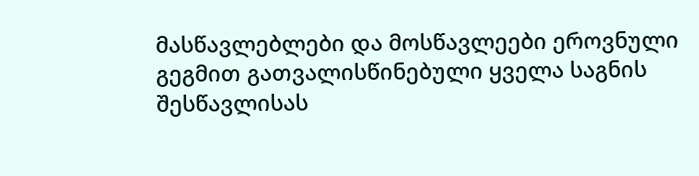მასწავლებლები და მოსწავლეები ეროვნული გეგმით გათვალისწინებული ყველა საგნის
შესწავლისას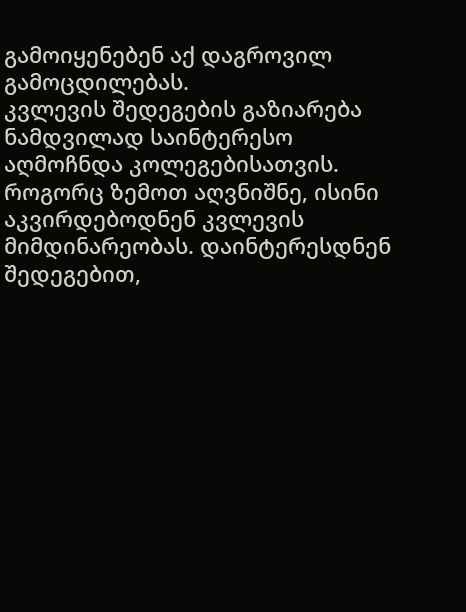გამოიყენებენ აქ დაგროვილ გამოცდილებას.
კვლევის შედეგების გაზიარება ნამდვილად საინტერესო
აღმოჩნდა კოლეგებისათვის. როგორც ზემოთ აღვნიშნე, ისინი აკვირდებოდნენ კვლევის
მიმდინარეობას. დაინტერესდნენ შედეგებით,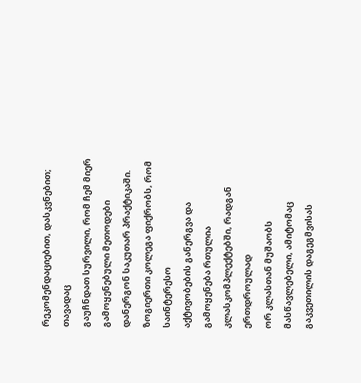რეკომენდაციებით, დასკვნებით; თავადაც
გაუჩნდათ სურვილი, რომ ჩემ მიერ გამოყენებული მეთოდები დანერგონ საკუთარ პრაქტიკაში.
ზოგიერთი კოლეგა ფიქრობს, რომ საინტერესო
აქტივობების განერგვა და გამოყენება რთულია კლასკომპლექტებში, რადგან ერთდროულად
ორ კლასთან მუშაობს მასწავლებელი, ამიტომაც გაკვეთილის დაგეგმვისას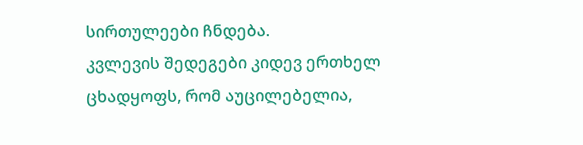სირთულეები ჩნდება.
კვლევის შედეგები კიდევ ერთხელ ცხადყოფს, რომ აუცილებელია,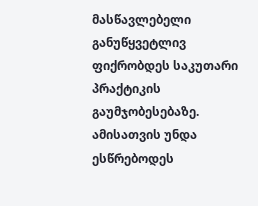მასწავლებელი განუწყვეტლივ ფიქრობდეს საკუთარი პრაქტიკის გაუმჯობესებაზე.
ამისათვის უნდა ესწრებოდეს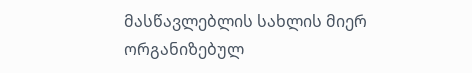მასწავლებლის სახლის მიერ ორგანიზებულ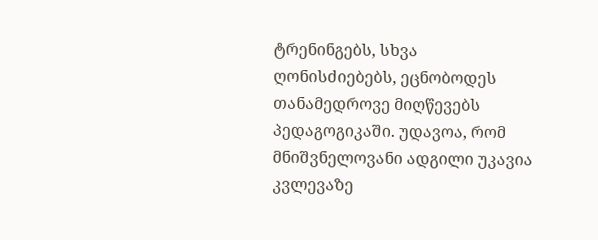ტრენინგებს, სხვა
ღონისძიებებს, ეცნობოდეს თანამედროვე მიღწევებს პედაგოგიკაში. უდავოა, რომ
მნიშვნელოვანი ადგილი უკავია კვლევაზე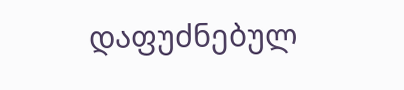დაფუძნებულ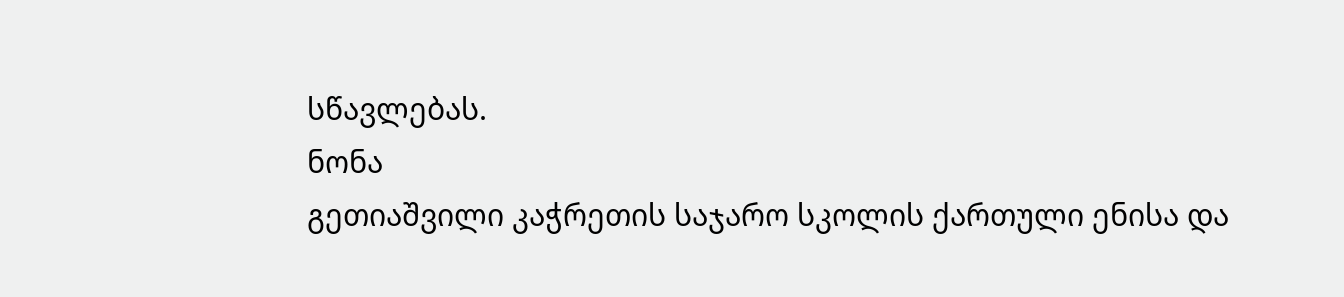სწავლებას.
ნონა
გეთიაშვილი კაჭრეთის საჯარო სკოლის ქართული ენისა და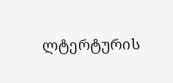ლტერტურის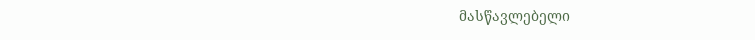მასწავლებელი